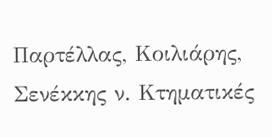Παρτέλλας, Κοιλιάρης, Σενέκκης ν. Κτηματικές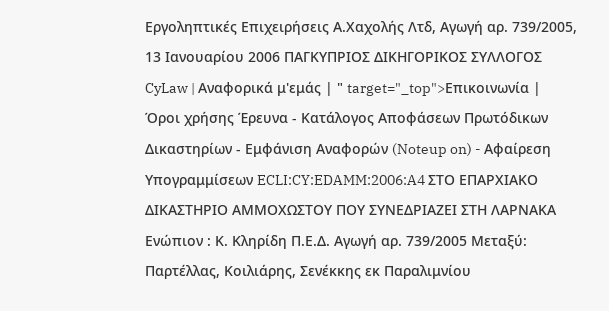Εργοληπτικές Επιχειρήσεις Α.Χαχολής Λτδ, Αγωγή αρ. 739/2005, 13 Ιανουαρίου 2006 ΠΑΓΚΥΠΡΙΟΣ ΔΙΚΗΓΟΡΙΚΟΣ ΣΥΛΛΟΓΟΣ CyLaw | Αναφορικά μ'εμάς | " target="_top">Επικοινωνία | Όροι χρήσης Έρευνα - Κατάλογος Αποφάσεων Πρωτόδικων Δικαστηρίων - Εμφάνιση Αναφορών (Noteup on) - Αφαίρεση Υπογραμμίσεων ECLI:CY:EDAMM:2006:A4 ΣΤΟ ΕΠΑΡΧΙΑΚΟ ΔΙΚΑΣΤΗΡΙΟ ΑΜΜΟΧΩΣΤΟΥ ΠΟΥ ΣΥΝΕΔΡΙΑΖΕΙ ΣΤΗ ΛΑΡΝΑΚΑ Ενώπιον : Κ. Κληρίδη Π.Ε.Δ. Αγωγή αρ. 739/2005 Μεταξύ: Παρτέλλας, Κοιλιάρης, Σενέκκης εκ Παραλιμνίου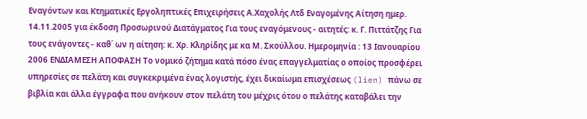Εναγόντων και Κτηματικές Εργοληπτικές Επιχειρήσεις Α.Χαχολής Λτδ Εναγομένης Αίτηση ημερ. 14.11.2005 για έκδοση Προσωρινού Διατάγματος Για τους εναγόμενους - αιτητές: κ. Γ. Πιττάτζης Για τους ενάγοντες - καθ΄ ων η αίτηση: κ. Χρ. Κληρίδης με κα Μ. Σκούλλου. Ημερομηνία : 13 Ιανουαρίου 2006 ΕΝΔΙΑΜΕΣΗ ΑΠΟΦΑΣΗ Το νομικό ζήτημα κατά πόσο ένας επαγγελματίας ο οποίος προσφέρει υπηρεσίες σε πελάτη και συγκεκριμένα ένας λογιστής, έχει δικαίωμα επισχέσεως (lien) πάνω σε βιβλία και άλλα έγγραφα που ανήκουν στον πελάτη του μέχρις ότου ο πελάτης καταβάλει την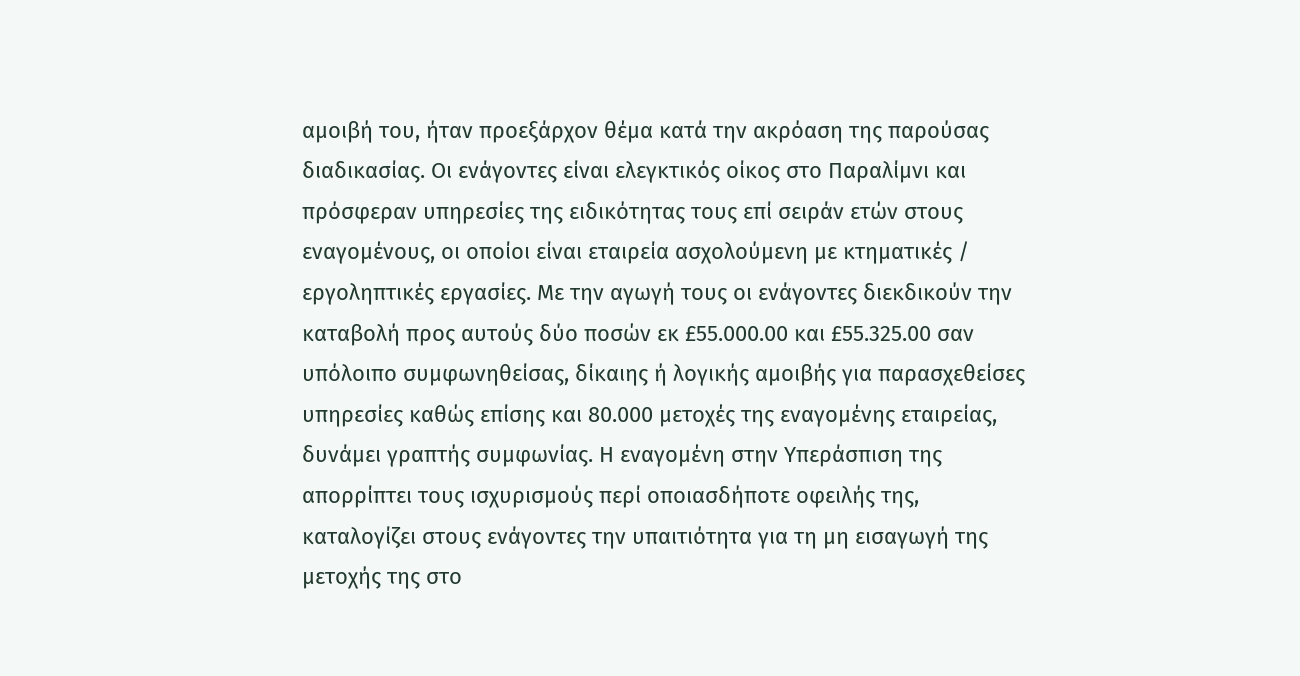αμοιβή του, ήταν προεξάρχον θέμα κατά την ακρόαση της παρούσας διαδικασίας. Οι ενάγοντες είναι ελεγκτικός οίκος στο Παραλίμνι και πρόσφεραν υπηρεσίες της ειδικότητας τους επί σειράν ετών στους εναγομένους, οι οποίοι είναι εταιρεία ασχολούμενη με κτηματικές / εργοληπτικές εργασίες. Με την αγωγή τους οι ενάγοντες διεκδικούν την καταβολή προς αυτούς δύο ποσών εκ £55.000.00 και £55.325.00 σαν υπόλοιπο συμφωνηθείσας, δίκαιης ή λογικής αμοιβής για παρασχεθείσες υπηρεσίες καθώς επίσης και 80.000 μετοχές της εναγομένης εταιρείας, δυνάμει γραπτής συμφωνίας. Η εναγομένη στην Υπεράσπιση της απορρίπτει τους ισχυρισμούς περί οποιασδήποτε οφειλής της, καταλογίζει στους ενάγοντες την υπαιτιότητα για τη μη εισαγωγή της μετοχής της στο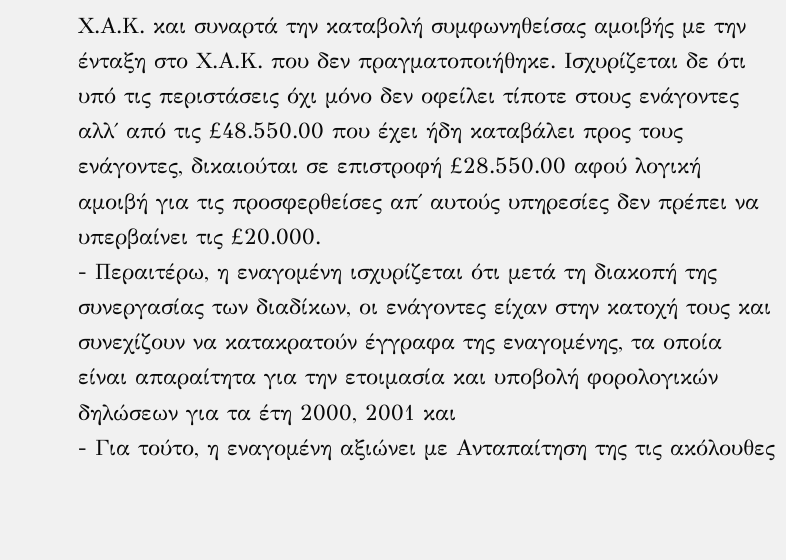Χ.Α.Κ. και συναρτά την καταβολή συμφωνηθείσας αμοιβής με την ένταξη στο Χ.Α.Κ. που δεν πραγματοποιήθηκε. Ισχυρίζεται δε ότι υπό τις περιστάσεις όχι μόνο δεν οφείλει τίποτε στους ενάγοντες αλλ΄ από τις £48.550.00 που έχει ήδη καταβάλει προς τους ενάγοντες, δικαιούται σε επιστροφή £28.550.00 αφού λογική αμοιβή για τις προσφερθείσες απ΄ αυτούς υπηρεσίες δεν πρέπει να υπερβαίνει τις £20.000.
- Περαιτέρω, η εναγομένη ισχυρίζεται ότι μετά τη διακοπή της συνεργασίας των διαδίκων, οι ενάγοντες είχαν στην κατοχή τους και συνεχίζουν να κατακρατούν έγγραφα της εναγομένης, τα οποία είναι απαραίτητα για την ετοιμασία και υποβολή φορολογικών δηλώσεων για τα έτη 2000, 2001 και
- Για τούτο, η εναγομένη αξιώνει με Ανταπαίτηση της τις ακόλουθες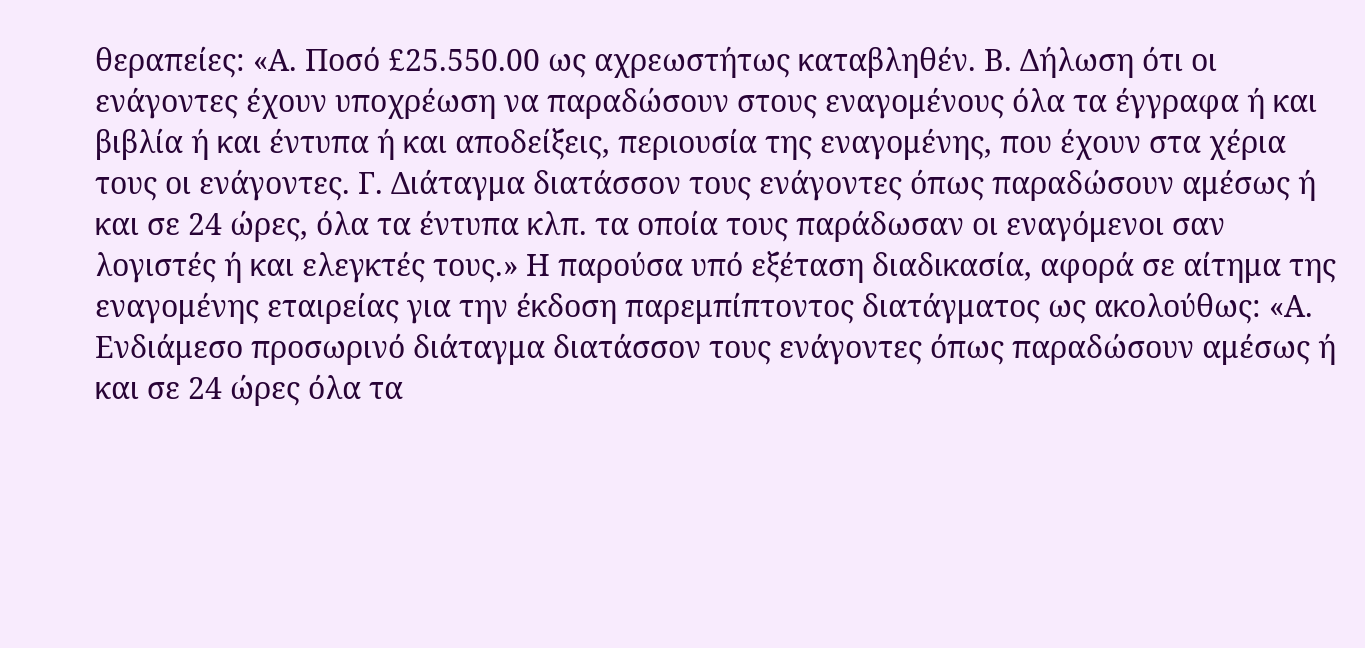θεραπείες: «Α. Ποσό £25.550.00 ως αχρεωστήτως καταβληθέν. Β. Δήλωση ότι οι ενάγοντες έχουν υποχρέωση να παραδώσουν στους εναγομένους όλα τα έγγραφα ή και βιβλία ή και έντυπα ή και αποδείξεις, περιουσία της εναγομένης, που έχουν στα χέρια τους οι ενάγοντες. Γ. Διάταγμα διατάσσον τους ενάγοντες όπως παραδώσουν αμέσως ή και σε 24 ώρες, όλα τα έντυπα κλπ. τα οποία τους παράδωσαν οι εναγόμενοι σαν λογιστές ή και ελεγκτές τους.» Η παρούσα υπό εξέταση διαδικασία, αφορά σε αίτημα της εναγομένης εταιρείας για την έκδοση παρεμπίπτοντος διατάγματος ως ακολούθως: «Α. Ενδιάμεσο προσωρινό διάταγμα διατάσσον τους ενάγοντες όπως παραδώσουν αμέσως ή και σε 24 ώρες όλα τα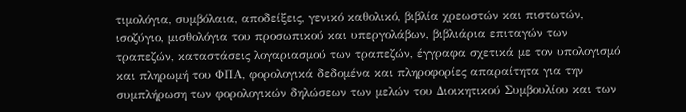τιμολόγια, συμβόλαια, αποδείξεις, γενικό καθολικό, βιβλία χρεωστών και πιστωτών, ισοζύγιο, μισθολόγια του προσωπικού και υπεργολάβων, βιβλιάρια επιταγών των τραπεζών, καταστάσεις λογαριασμού των τραπεζών, έγγραφα σχετικά με τον υπολογισμό και πληρωμή του ΦΠΑ, φορολογικά δεδομένα και πληροφορίες απαραίτητα για την συμπλήρωση των φορολογικών δηλώσεων των μελών του Διοικητικού Συμβουλίου και των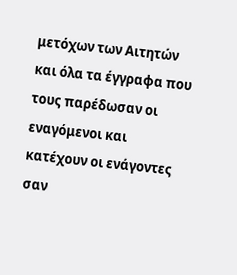μετόχων των Αιτητών και όλα τα έγγραφα που τους παρέδωσαν οι εναγόμενοι και κατέχουν οι ενάγοντες σαν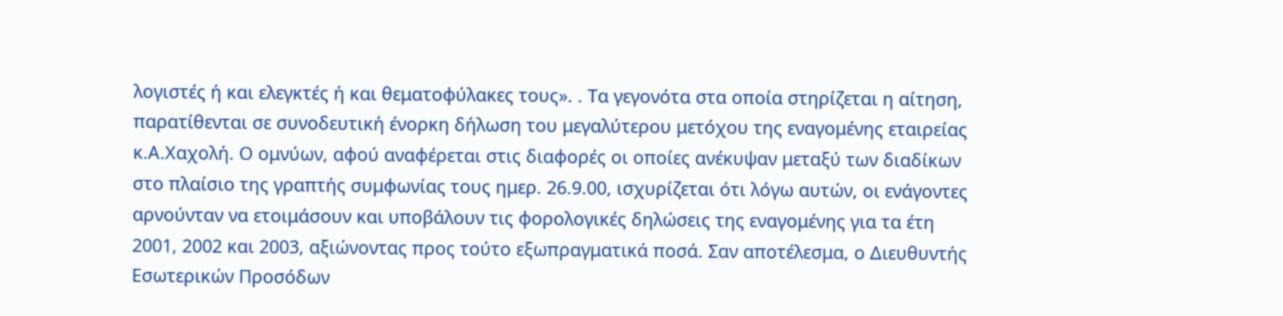λογιστές ή και ελεγκτές ή και θεματοφύλακες τους». . Τα γεγονότα στα οποία στηρίζεται η αίτηση, παρατίθενται σε συνοδευτική ένορκη δήλωση του μεγαλύτερου μετόχου της εναγομένης εταιρείας κ.Α.Χαχολή. Ο ομνύων, αφού αναφέρεται στις διαφορές οι οποίες ανέκυψαν μεταξύ των διαδίκων στο πλαίσιο της γραπτής συμφωνίας τους ημερ. 26.9.00, ισχυρίζεται ότι λόγω αυτών, οι ενάγοντες αρνούνταν να ετοιμάσουν και υποβάλουν τις φορολογικές δηλώσεις της εναγομένης για τα έτη 2001, 2002 και 2003, αξιώνοντας προς τούτο εξωπραγματικά ποσά. Σαν αποτέλεσμα, ο Διευθυντής Εσωτερικών Προσόδων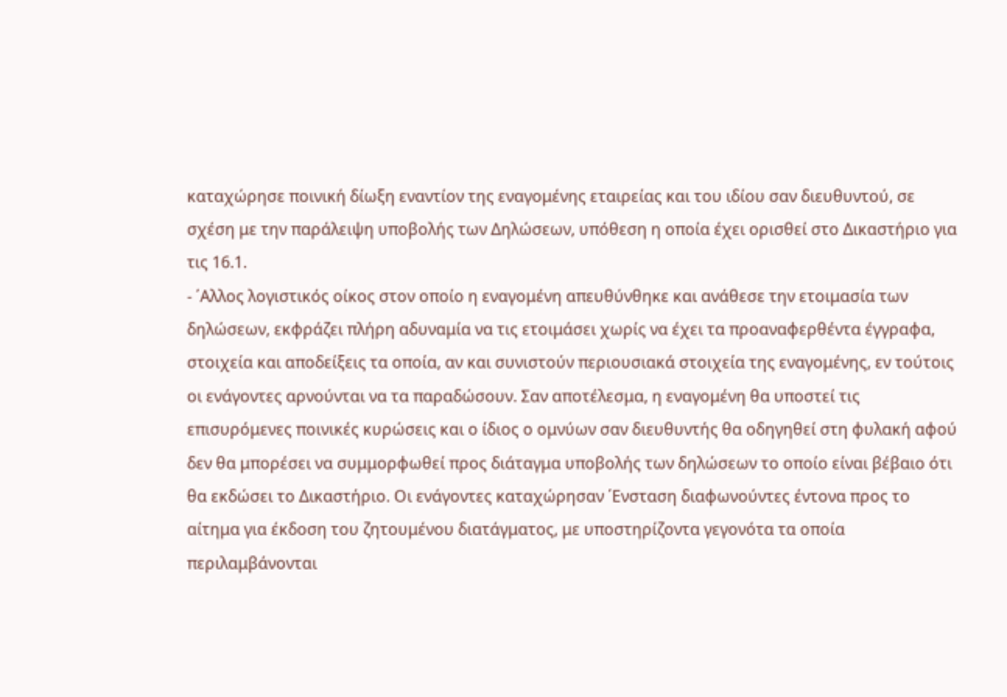καταχώρησε ποινική δίωξη εναντίον της εναγομένης εταιρείας και του ιδίου σαν διευθυντού, σε σχέση με την παράλειψη υποβολής των Δηλώσεων, υπόθεση η οποία έχει ορισθεί στο Δικαστήριο για τις 16.1.
- ΄Αλλος λογιστικός οίκος στον οποίο η εναγομένη απευθύνθηκε και ανάθεσε την ετοιμασία των δηλώσεων, εκφράζει πλήρη αδυναμία να τις ετοιμάσει χωρίς να έχει τα προαναφερθέντα έγγραφα, στοιχεία και αποδείξεις τα οποία, αν και συνιστούν περιουσιακά στοιχεία της εναγομένης, εν τούτοις οι ενάγοντες αρνούνται να τα παραδώσουν. Σαν αποτέλεσμα, η εναγομένη θα υποστεί τις επισυρόμενες ποινικές κυρώσεις και ο ίδιος ο ομνύων σαν διευθυντής θα οδηγηθεί στη φυλακή αφού δεν θα μπορέσει να συμμορφωθεί προς διάταγμα υποβολής των δηλώσεων το οποίο είναι βέβαιο ότι θα εκδώσει το Δικαστήριο. Οι ενάγοντες καταχώρησαν ΄Ενσταση διαφωνούντες έντονα προς το αίτημα για έκδοση του ζητουμένου διατάγματος, με υποστηρίζοντα γεγονότα τα οποία περιλαμβάνονται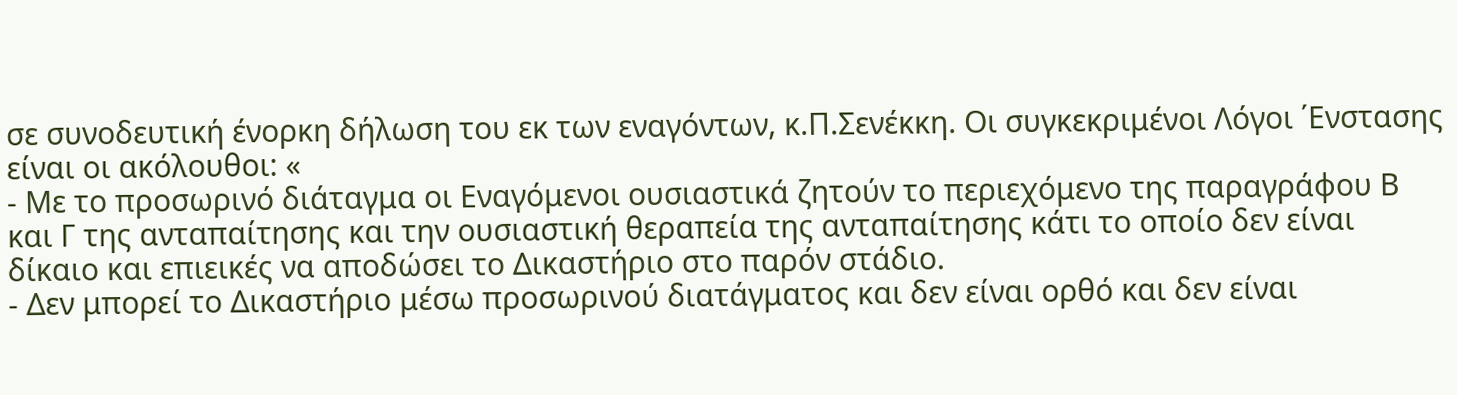σε συνοδευτική ένορκη δήλωση του εκ των εναγόντων, κ.Π.Σενέκκη. Οι συγκεκριμένοι Λόγοι ΄Ενστασης είναι οι ακόλουθοι: «
- Με το προσωρινό διάταγμα οι Εναγόμενοι ουσιαστικά ζητούν το περιεχόμενο της παραγράφου Β και Γ της ανταπαίτησης και την ουσιαστική θεραπεία της ανταπαίτησης κάτι το οποίο δεν είναι δίκαιο και επιεικές να αποδώσει το Δικαστήριο στο παρόν στάδιο.
- Δεν μπορεί το Δικαστήριο μέσω προσωρινού διατάγματος και δεν είναι ορθό και δεν είναι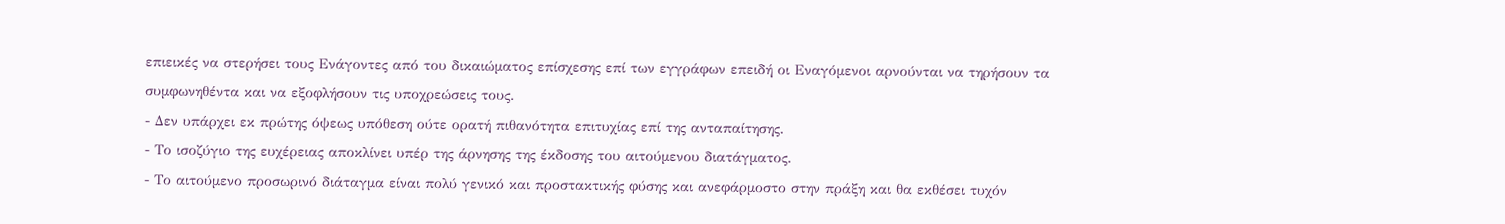επιεικές να στερήσει τους Ενάγοντες από του δικαιώματος επίσχεσης επί των εγγράφων επειδή οι Εναγόμενοι αρνούνται να τηρήσουν τα συμφωνηθέντα και να εξοφλήσουν τις υποχρεώσεις τους.
- Δεν υπάρχει εκ πρώτης όψεως υπόθεση ούτε ορατή πιθανότητα επιτυχίας επί της ανταπαίτησης.
- Το ισοζύγιο της ευχέρειας αποκλίνει υπέρ της άρνησης της έκδοσης του αιτούμενου διατάγματος.
- Το αιτούμενο προσωρινό διάταγμα είναι πολύ γενικό και προστακτικής φύσης και ανεφάρμοστο στην πράξη και θα εκθέσει τυχόν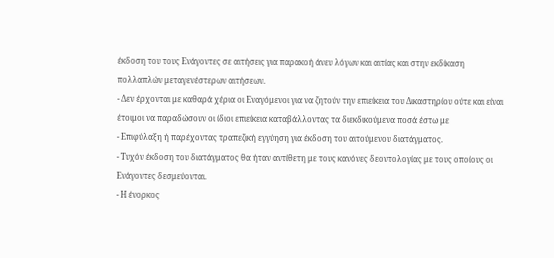έκδοση του τους Ενάγοντες σε αιτήσεις για παρακοή άνευ λόγων και αιτίας και στην εκδίκαση πολλαπλών μεταγενέστερων αιτήσεων.
- Δεν έρχονται με καθαρά χέρια οι Εναγόμενοι για να ζητούν την επιείκεια του Δικαστηρίου ούτε και είναι έτοιμοι να παραδώσουν οι ίδιοι επιείκεια καταβάλλοντας τα διεκδικούμενα ποσά έστω με
- Επιφύλαξη ή παρέχοντας τραπεζική εγγύηση για έκδοση του αιτούμενου διατάγματος.
- Τυχόν έκδοση του διατάγματος θα ήταν αντίθετη με τους κανόνες δεοντολογίας με τους οποίους οι Ενάγοντες δεσμεύονται.
- Η ένορκος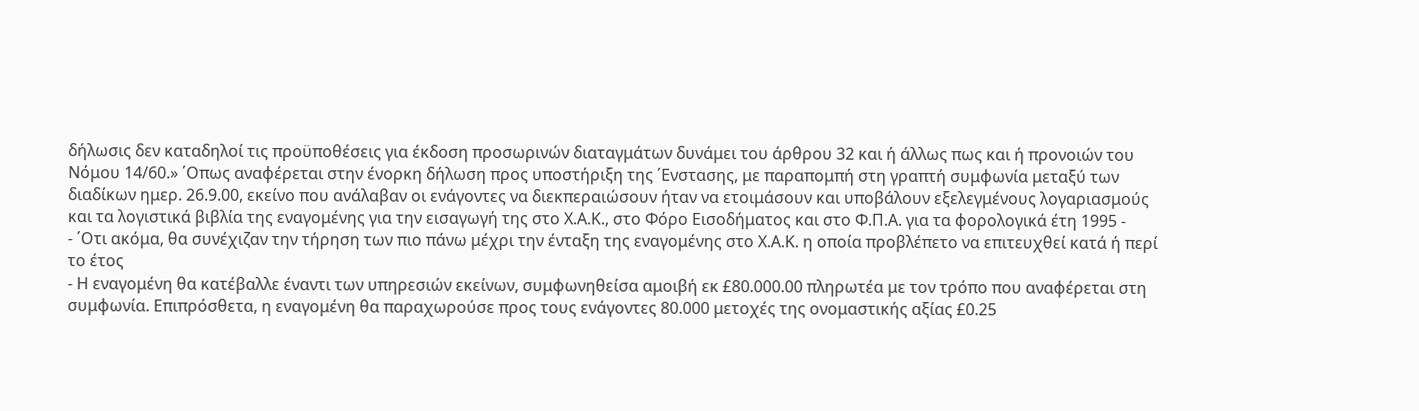δήλωσις δεν καταδηλοί τις προϋποθέσεις για έκδοση προσωρινών διαταγμάτων δυνάμει του άρθρου 32 και ή άλλως πως και ή προνοιών του Νόμου 14/60.» ΄Οπως αναφέρεται στην ένορκη δήλωση προς υποστήριξη της ΄Ενστασης, με παραπομπή στη γραπτή συμφωνία μεταξύ των διαδίκων ημερ. 26.9.00, εκείνο που ανάλαβαν οι ενάγοντες να διεκπεραιώσουν ήταν να ετοιμάσουν και υποβάλουν εξελεγμένους λογαριασμούς και τα λογιστικά βιβλία της εναγομένης για την εισαγωγή της στο Χ.Α.Κ., στο Φόρο Εισοδήματος και στο Φ.Π.Α. για τα φορολογικά έτη 1995 -
- ΄Οτι ακόμα, θα συνέχιζαν την τήρηση των πιο πάνω μέχρι την ένταξη της εναγομένης στο Χ.Α.Κ. η οποία προβλέπετο να επιτευχθεί κατά ή περί το έτος
- Η εναγομένη θα κατέβαλλε έναντι των υπηρεσιών εκείνων, συμφωνηθείσα αμοιβή εκ £80.000.00 πληρωτέα με τον τρόπο που αναφέρεται στη συμφωνία. Επιπρόσθετα, η εναγομένη θα παραχωρούσε προς τους ενάγοντες 80.000 μετοχές της ονομαστικής αξίας £0.25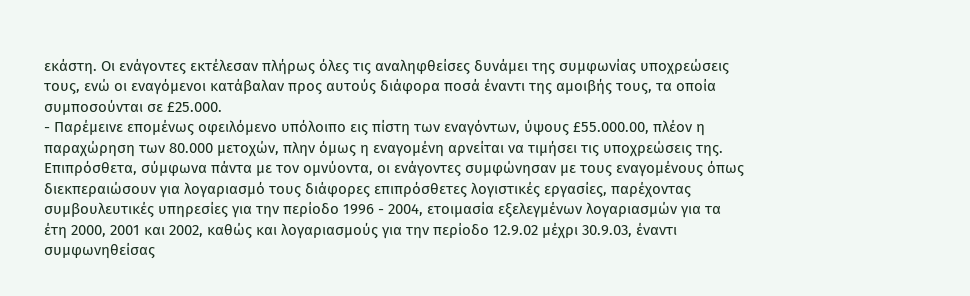εκάστη. Οι ενάγοντες εκτέλεσαν πλήρως όλες τις αναληφθείσες δυνάμει της συμφωνίας υποχρεώσεις τους, ενώ οι εναγόμενοι κατάβαλαν προς αυτούς διάφορα ποσά έναντι της αμοιβής τους, τα οποία συμποσούνται σε £25.000.
- Παρέμεινε επομένως οφειλόμενο υπόλοιπο εις πίστη των εναγόντων, ύψους £55.000.00, πλέον η παραχώρηση των 80.000 μετοχών, πλην όμως η εναγομένη αρνείται να τιμήσει τις υποχρεώσεις της. Επιπρόσθετα, σύμφωνα πάντα με τον ομνύοντα, οι ενάγοντες συμφώνησαν με τους εναγομένους όπως διεκπεραιώσουν για λογαριασμό τους διάφορες επιπρόσθετες λογιστικές εργασίες, παρέχοντας συμβουλευτικές υπηρεσίες για την περίοδο 1996 - 2004, ετοιμασία εξελεγμένων λογαριασμών για τα έτη 2000, 2001 και 2002, καθώς και λογαριασμούς για την περίοδο 12.9.02 μέχρι 30.9.03, έναντι συμφωνηθείσας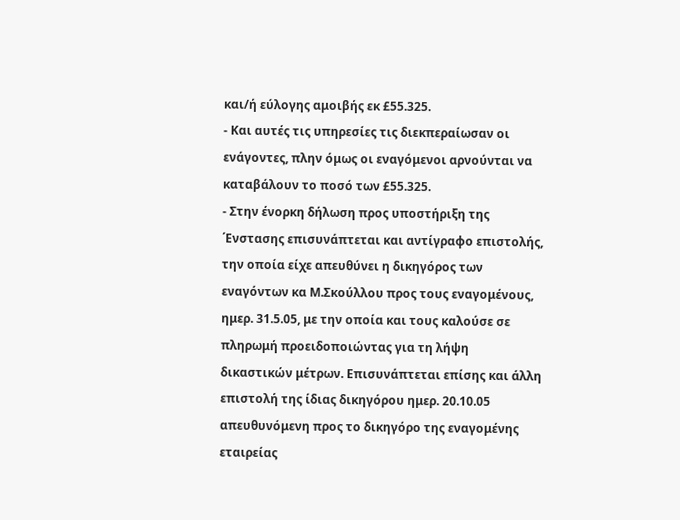και/ή εύλογης αμοιβής εκ £55.325.
- Και αυτές τις υπηρεσίες τις διεκπεραίωσαν οι ενάγοντες, πλην όμως οι εναγόμενοι αρνούνται να καταβάλουν το ποσό των £55.325.
- Στην ένορκη δήλωση προς υποστήριξη της ΄Ενστασης επισυνάπτεται και αντίγραφο επιστολής, την οποία είχε απευθύνει η δικηγόρος των εναγόντων κα Μ.Σκούλλου προς τους εναγομένους, ημερ. 31.5.05, με την οποία και τους καλούσε σε πληρωμή προειδοποιώντας για τη λήψη δικαστικών μέτρων. Επισυνάπτεται επίσης και άλλη επιστολή της ίδιας δικηγόρου ημερ. 20.10.05 απευθυνόμενη προς το δικηγόρο της εναγομένης εταιρείας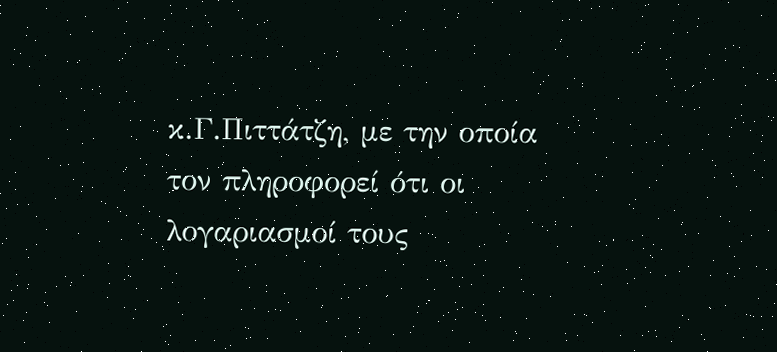κ.Γ.Πιττάτζη, με την οποία τον πληροφορεί ότι οι λογαριασμοί τους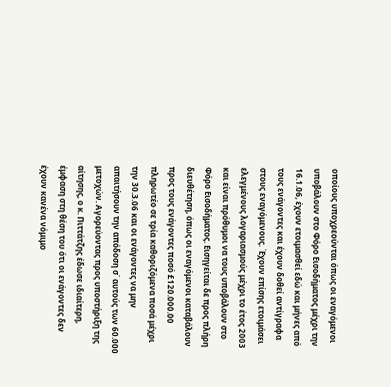οποίους υποχρεούνται όπως οι εναγόμενοι υποβάλουν στο Φόρο Εισοδήματος μέχρι την 16.1.06, έχουν ετοιμασθεί εδώ και μήνες από τους ενάγοντες και έχουν δοθεί αντίγραφα στους εναγόμενους. ΄Εχουν επίσης ετοιμάσει ελεγμένους λογαριασμούς μέχρι το έτος 2003 και είναι πρόθυμοι να τους υποβάλουν στο Φόρο Εισοδήματος. Εισηγείται δε προς πλήρη διευθέτηση, όπως οι εναγόμενοι καταβάλουν προς τους ενάγοντες ποσό £120.000.00 πληρωτέο σε τρία καθοριζόμενα ποσά μέχρι την 30.3.06 και οι ενάγοντες να μην απαιτήσουν την απόδοση σ΄ αυτούς των 60.000 μετοχών. Αγορεύοντας προς υποστήριξη της αίτησης, ο κ. Πιττάτζης έδωσε ιδιαίτερη, έμφαση στη θέση του ότι οι ενάγοντες δεν έχουν κανένα νόμιμο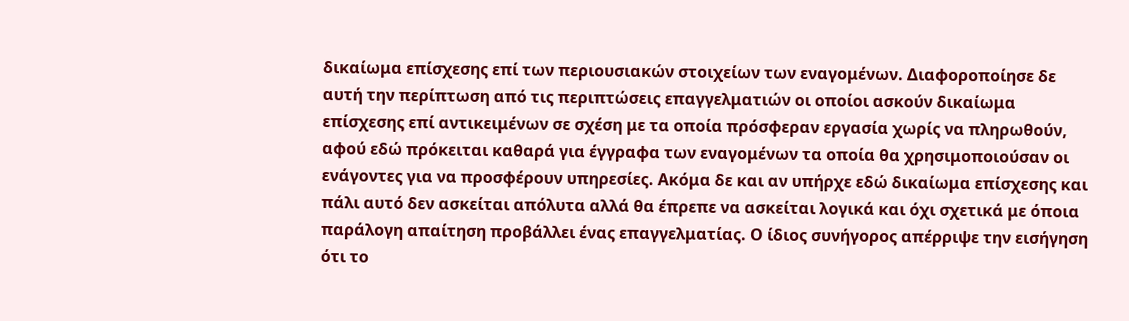δικαίωμα επίσχεσης επί των περιουσιακών στοιχείων των εναγομένων. Διαφοροποίησε δε αυτή την περίπτωση από τις περιπτώσεις επαγγελματιών οι οποίοι ασκούν δικαίωμα επίσχεσης επί αντικειμένων σε σχέση με τα οποία πρόσφεραν εργασία χωρίς να πληρωθούν, αφού εδώ πρόκειται καθαρά για έγγραφα των εναγομένων τα οποία θα χρησιμοποιούσαν οι ενάγοντες για να προσφέρουν υπηρεσίες. Ακόμα δε και αν υπήρχε εδώ δικαίωμα επίσχεσης και πάλι αυτό δεν ασκείται απόλυτα αλλά θα έπρεπε να ασκείται λογικά και όχι σχετικά με όποια παράλογη απαίτηση προβάλλει ένας επαγγελματίας. Ο ίδιος συνήγορος απέρριψε την εισήγηση ότι το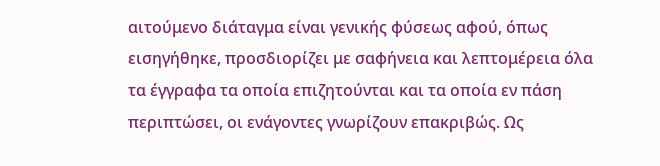αιτούμενο διάταγμα είναι γενικής φύσεως αφού, όπως εισηγήθηκε, προσδιορίζει με σαφήνεια και λεπτομέρεια όλα τα έγγραφα τα οποία επιζητούνται και τα οποία εν πάση περιπτώσει, οι ενάγοντες γνωρίζουν επακριβώς. Ως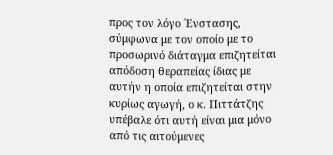προς τον λόγο ΄Ενστασης, σύμφωνα με τον οποίο με το προσωρινό διάταγμα επιζητείται απόδοση θεραπείας ίδιας με αυτήν η οποία επιζητείται στην κυρίως αγωγή, ο κ. Πιττάτζης υπέβαλε ότι αυτή είναι μια μόνο από τις αιτούμενες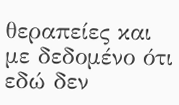θεραπείες και με δεδομένο ότι εδώ δεν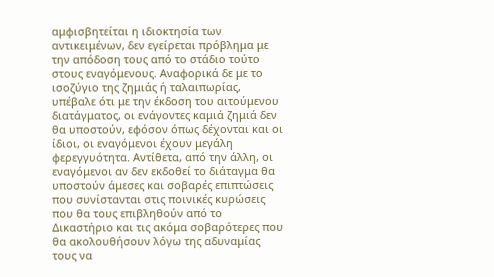αμφισβητείται η ιδιοκτησία των αντικειμένων, δεν εγείρεται πρόβλημα με την απόδοση τους από το στάδιο τούτο στους εναγόμενους. Αναφορικά δε με το ισοζύγιο της ζημιάς ή ταλαιπωρίας, υπέβαλε ότι με την έκδοση του αιτούμενου διατάγματος, οι ενάγοντες καμιά ζημιά δεν θα υποστούν, εφόσον όπως δέχονται και οι ίδιοι, οι εναγόμενοι έχουν μεγάλη φερεγγυότητα. Αντίθετα, από την άλλη, οι εναγόμενοι αν δεν εκδοθεί το διάταγμα θα υποστούν άμεσες και σοβαρές επιπτώσεις που συνίστανται στις ποινικές κυρώσεις που θα τους επιβληθούν από το Δικαστήριο και τις ακόμα σοβαρότερες που θα ακολουθήσουν λόγω της αδυναμίας τους να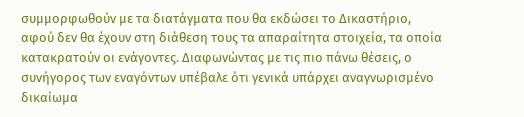συμμορφωθούν με τα διατάγματα που θα εκδώσει το Δικαστήριο, αφού δεν θα έχουν στη διάθεση τους τα απαραίτητα στοιχεία, τα οποία κατακρατούν οι ενάγοντες. Διαφωνώντας με τις πιο πάνω θέσεις, ο συνήγορος των εναγόντων υπέβαλε ότι γενικά υπάρχει αναγνωρισμένο δικαίωμα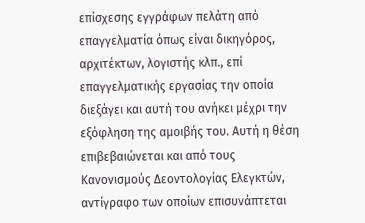επίσχεσης εγγράφων πελάτη από επαγγελματία όπως είναι δικηγόρος, αρχιτέκτων, λογιστής κλπ., επί επαγγελματικής εργασίας την οποία διεξάγει και αυτή του ανήκει μέχρι την εξόφληση της αμοιβής του. Αυτή η θέση επιβεβαιώνεται και από τους Κανονισμούς Δεοντολογίας Ελεγκτών, αντίγραφο των οποίων επισυνάπτεται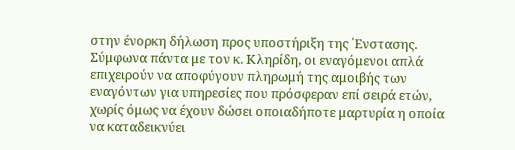στην ένορκη δήλωση προς υποστήριξη της ΄Ενστασης. Σύμφωνα πάντα με τον κ. Κληρίδη, οι εναγόμενοι απλά επιχειρούν να αποφύγουν πληρωμή της αμοιβής των εναγόντων για υπηρεσίες που πρόσφεραν επί σειρά ετών, χωρίς όμως να έχουν δώσει οποιαδήποτε μαρτυρία η οποία να καταδεικνύει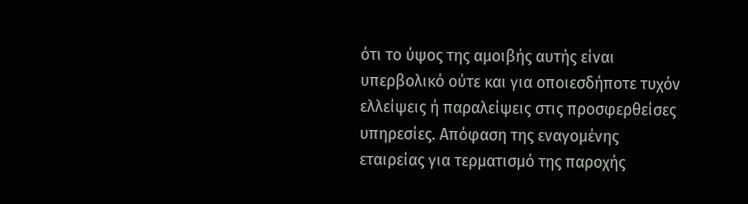ότι το ύψος της αμοιβής αυτής είναι υπερβολικό ούτε και για οποιεσδήποτε τυχόν ελλείψεις ή παραλείψεις στις προσφερθείσες υπηρεσίες. Απόφαση της εναγομένης εταιρείας για τερματισμό της παροχής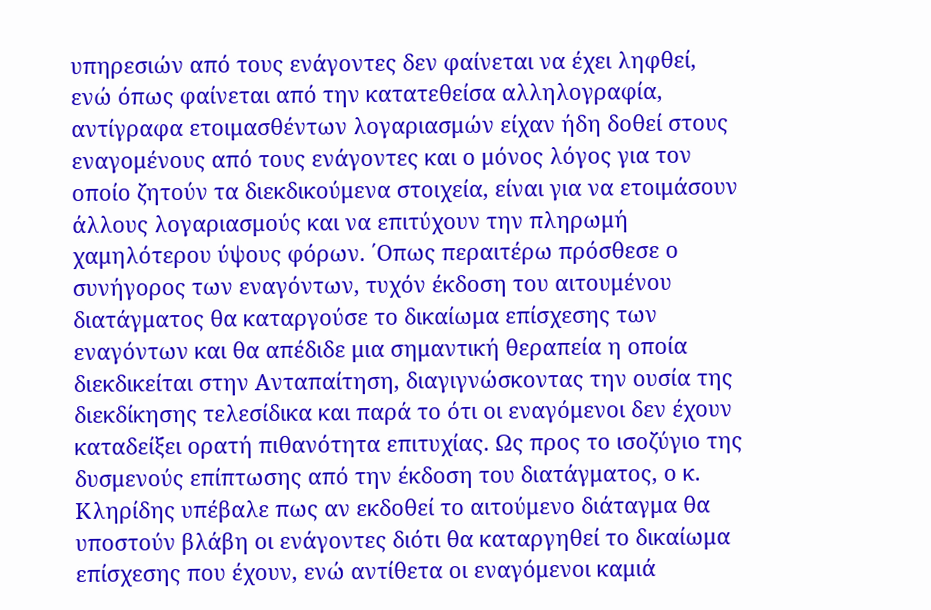υπηρεσιών από τους ενάγοντες δεν φαίνεται να έχει ληφθεί, ενώ όπως φαίνεται από την κατατεθείσα αλληλογραφία, αντίγραφα ετοιμασθέντων λογαριασμών είχαν ήδη δοθεί στους εναγομένους από τους ενάγοντες και ο μόνος λόγος για τον οποίο ζητούν τα διεκδικούμενα στοιχεία, είναι για να ετοιμάσουν άλλους λογαριασμούς και να επιτύχουν την πληρωμή χαμηλότερου ύψους φόρων. ΄Οπως περαιτέρω πρόσθεσε ο συνήγορος των εναγόντων, τυχόν έκδοση του αιτουμένου διατάγματος θα καταργούσε το δικαίωμα επίσχεσης των εναγόντων και θα απέδιδε μια σημαντική θεραπεία η οποία διεκδικείται στην Ανταπαίτηση, διαγιγνώσκοντας την ουσία της διεκδίκησης τελεσίδικα και παρά το ότι οι εναγόμενοι δεν έχουν καταδείξει ορατή πιθανότητα επιτυχίας. Ως προς το ισοζύγιο της δυσμενούς επίπτωσης από την έκδοση του διατάγματος, ο κ. Κληρίδης υπέβαλε πως αν εκδοθεί το αιτούμενο διάταγμα θα υποστούν βλάβη οι ενάγοντες διότι θα καταργηθεί το δικαίωμα επίσχεσης που έχουν, ενώ αντίθετα οι εναγόμενοι καμιά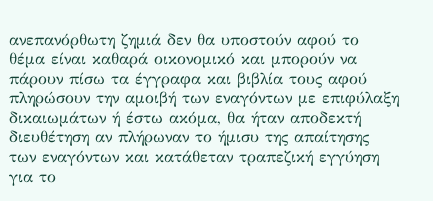ανεπανόρθωτη ζημιά δεν θα υποστούν αφού το θέμα είναι καθαρά οικονομικό και μπορούν να πάρουν πίσω τα έγγραφα και βιβλία τους αφού πληρώσουν την αμοιβή των εναγόντων με επιφύλαξη δικαιωμάτων ή έστω ακόμα, θα ήταν αποδεκτή διευθέτηση αν πλήρωναν το ήμισυ της απαίτησης των εναγόντων και κατάθεταν τραπεζική εγγύηση για το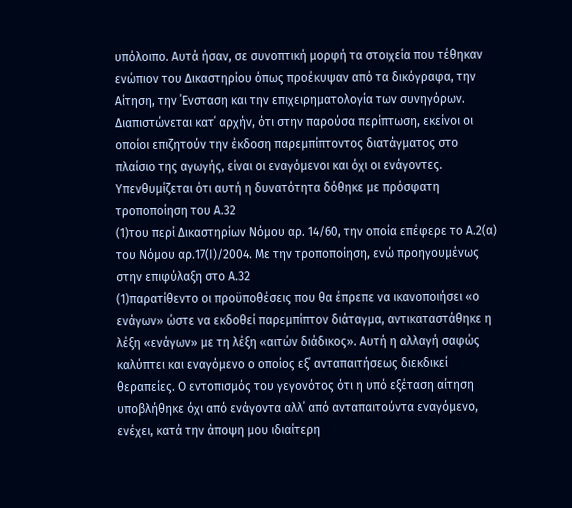υπόλοιπο. Αυτά ήσαν, σε συνοπτική μορφή τα στοιχεία που τέθηκαν ενώπιον του Δικαστηρίου όπως προέκυψαν από τα δικόγραφα, την Αίτηση, την ΄Ενσταση και την επιχειρηματολογία των συνηγόρων. Διαπιστώνεται κατ΄ αρχήν, ότι στην παρούσα περίπτωση, εκείνοι οι οποίοι επιζητούν την έκδοση παρεμπίπτοντος διατάγματος στο πλαίσιο της αγωγής, είναι οι εναγόμενοι και όχι οι ενάγοντες. Υπενθυμίζεται ότι αυτή η δυνατότητα δόθηκε με πρόσφατη τροποποίηση του Α.32
(1)του περί Δικαστηρίων Νόμου αρ. 14/60, την οποία επέφερε το Α.2(α) του Νόμου αρ.17(Ι)/2004. Με την τροποποίηση, ενώ προηγουμένως στην επιφύλαξη στο Α.32
(1)παρατίθεντο οι προϋποθέσεις που θα έπρεπε να ικανοποιήσει «ο ενάγων» ώστε να εκδοθεί παρεμπίπτον διάταγμα, αντικαταστάθηκε η λέξη «ενάγων» με τη λέξη «αιτών διάδικος». Αυτή η αλλαγή σαφώς καλύπτει και εναγόμενο ο οποίος εξ΄ ανταπαιτήσεως διεκδικεί θεραπείες. Ο εντοπισμός του γεγονότος ότι η υπό εξέταση αίτηση υποβλήθηκε όχι από ενάγοντα αλλ΄ από ανταπαιτούντα εναγόμενο, ενέχει, κατά την άποψη μου ιδιαίτερη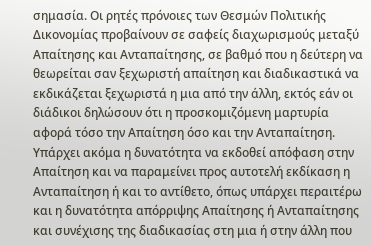σημασία. Οι ρητές πρόνοιες των Θεσμών Πολιτικής Δικονομίας προβαίνουν σε σαφείς διαχωρισμούς μεταξύ Απαίτησης και Ανταπαίτησης, σε βαθμό που η δεύτερη να θεωρείται σαν ξεχωριστή απαίτηση και διαδικαστικά να εκδικάζεται ξεχωριστά η μια από την άλλη, εκτός εάν οι διάδικοι δηλώσουν ότι η προσκομιζόμενη μαρτυρία αφορά τόσο την Απαίτηση όσο και την Ανταπαίτηση. Υπάρχει ακόμα η δυνατότητα να εκδοθεί απόφαση στην Απαίτηση και να παραμείνει προς αυτοτελή εκδίκαση η Ανταπαίτηση ή και το αντίθετο, όπως υπάρχει περαιτέρω και η δυνατότητα απόρριψης Απαίτησης ή Ανταπαίτησης και συνέχισης της διαδικασίας στη μια ή στην άλλη που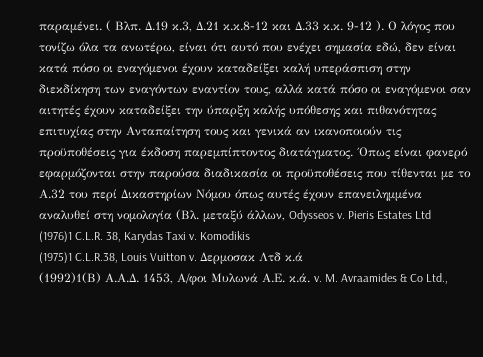παραμένει. ( Βλπ. Δ.19 κ.3, Δ.21 κ.κ.8-12 και Δ.33 κ.κ. 9-12 ). Ο λόγος που τονίζω όλα τα ανωτέρω, είναι ότι αυτό που ενέχει σημασία εδώ, δεν είναι κατά πόσο οι εναγόμενοι έχουν καταδείξει καλή υπεράσπιση στην διεκδίκηση των εναγόντων εναντίον τους, αλλά κατά πόσο οι εναγόμενοι σαν αιτητές έχουν καταδείξει την ύπαρξη καλής υπόθεσης και πιθανότητας επιτυχίας στην Ανταπαίτηση τους και γενικά αν ικανοποιούν τις προϋποθέσεις για έκδοση παρεμπίπτοντος διατάγματος. ΄Οπως είναι φανερό εφαρμόζονται στην παρούσα διαδικασία οι προϋποθέσεις που τίθενται με το Α.32 του περί Δικαστηρίων Νόμου όπως αυτές έχουν επανειλημμένα αναλυθεί στη νομολογία (Βλ. μεταξύ άλλων, Odysseos v. Pieris Estates Ltd
(1976)1 C.L.R. 38, Karydas Taxi v. Komodikis
(1975)1 C.L.R.38, Louis Vuitton v. Δερμοσακ Λτδ κ.ά
(1992)1(Β) Α.Α.Δ. 1453, Α/φοι Μυλωνά Α.Ε. κ.ά. v. M. Avraamides & Co Ltd.,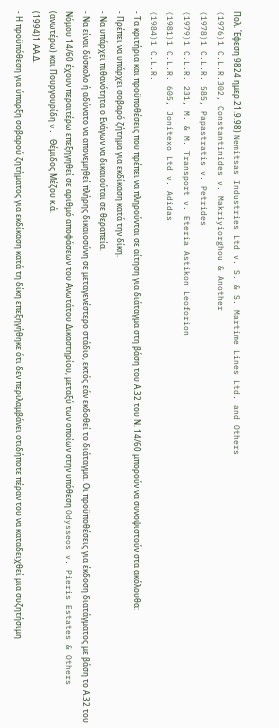Πολ. ΄Εφεση 9824 ημερ.21.9.98) Nemitsas Industries Ltd v. S. & S. Martime Lines Ltd. and Others
(1976)1 C.L.R.302, Constantinides v. Makriyiorghou & Another
(1978)1 C.L.R. 585, Papastratis v. Petrides
(1979)1 C.L.R. 231, M. & M. Transport v. Eteria Astikon Leoforion
(1981)1 C.L.R. 605, Jonitexo Ltd v. Adidas
(1984)1 C.L.R.
- Τα κριτήρια και προϋποθέσεις που πρέπει να πληρούνται σε αίτηση για διάταγμα στη βάση του Α.32 του Ν. 14/60 μπορούν να συνοψιστούν στα ακόλουθα:
- Πρέπει να υπάρχει σοβαρό ζήτημα για εκδίκαση κατά την δίκη.
- Να υπάρχει πιθανότητα ο Ενάγων να δικαιούται σε θεραπεία.
- Να είναι δύσκολο ή αδύνατο να απονεμηθεί πλήρης δικαιοσύνη σε μεταγενέστερο στάδιο, εκτός εάν εκδοθεί το διάταγμα. Οι προϋποθέσεις για έκδοση διατάγματος με βάση το Α.32 του Νόμου 14/60 έχουν περαιτέρω επεξηγηθεί σε αριθμό αποφάσεων του Ανωτάτου Δικαστηρίου, μεταξύ των οποίων στην υπόθεση Odysseos v. Pieris Estates & Others (ανωτέρω) και Πουργουρίδη v. Θέμιδος Μέζου κ.ά.
(1994)1 ΑΑ.Δ.
- Η προϋπόθεση για ύπαρξη σοβαρού ζητήματος για εκδίκαση κατά τη δίκη επεξηγήθηκε ότι δεν περιλαμβάνει οτιδήποτε πέραν του να καταδειχθεί μια συζητήσιμη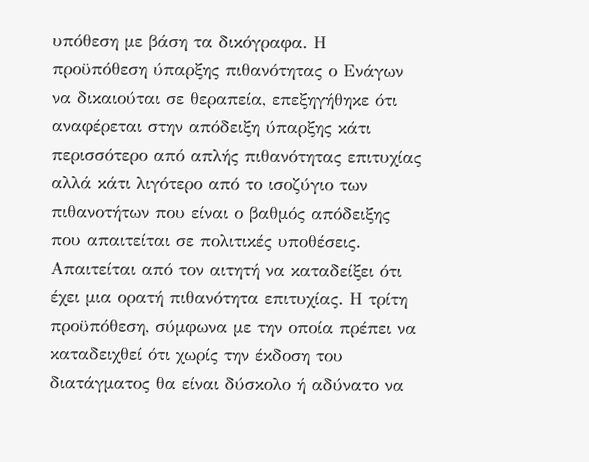υπόθεση με βάση τα δικόγραφα. Η προϋπόθεση ύπαρξης πιθανότητας ο Ενάγων να δικαιούται σε θεραπεία, επεξηγήθηκε ότι αναφέρεται στην απόδειξη ύπαρξης κάτι περισσότερο από απλής πιθανότητας επιτυχίας αλλά κάτι λιγότερο από το ισοζύγιο των πιθανοτήτων που είναι ο βαθμός απόδειξης που απαιτείται σε πολιτικές υποθέσεις. Απαιτείται από τον αιτητή να καταδείξει ότι έχει μια ορατή πιθανότητα επιτυχίας. Η τρίτη προϋπόθεση, σύμφωνα με την οποία πρέπει να καταδειχθεί ότι χωρίς την έκδοση του διατάγματος θα είναι δύσκολο ή αδύνατο να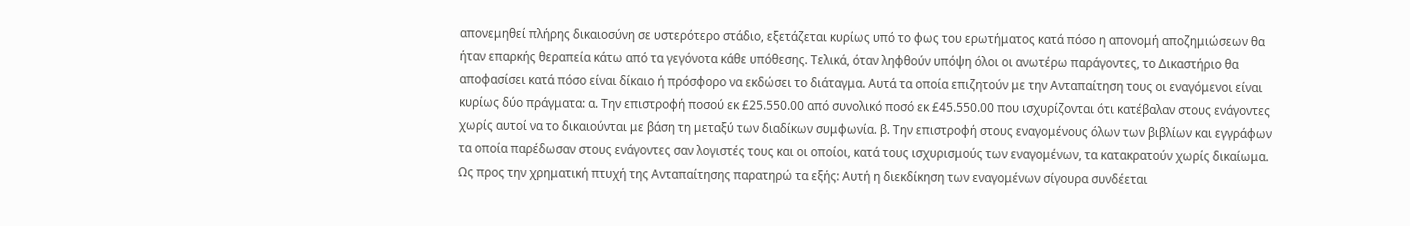απονεμηθεί πλήρης δικαιοσύνη σε υστερότερο στάδιο, εξετάζεται κυρίως υπό το φως του ερωτήματος κατά πόσο η απονομή αποζημιώσεων θα ήταν επαρκής θεραπεία κάτω από τα γεγόνοτα κάθε υπόθεσης. Τελικά, όταν ληφθούν υπόψη όλοι οι ανωτέρω παράγοντες, το Δικαστήριο θα αποφασίσει κατά πόσο είναι δίκαιο ή πρόσφορο να εκδώσει το διάταγμα. Αυτά τα οποία επιζητούν με την Ανταπαίτηση τους οι εναγόμενοι είναι κυρίως δύο πράγματα: α. Την επιστροφή ποσού εκ £25.550.00 από συνολικό ποσό εκ £45.550.00 που ισχυρίζονται ότι κατέβαλαν στους ενάγοντες χωρίς αυτοί να το δικαιούνται με βάση τη μεταξύ των διαδίκων συμφωνία. β. Την επιστροφή στους εναγομένους όλων των βιβλίων και εγγράφων τα οποία παρέδωσαν στους ενάγοντες σαν λογιστές τους και οι οποίοι, κατά τους ισχυρισμούς των εναγομένων, τα κατακρατούν χωρίς δικαίωμα. Ως προς την χρηματική πτυχή της Ανταπαίτησης παρατηρώ τα εξής: Αυτή η διεκδίκηση των εναγομένων σίγουρα συνδέεται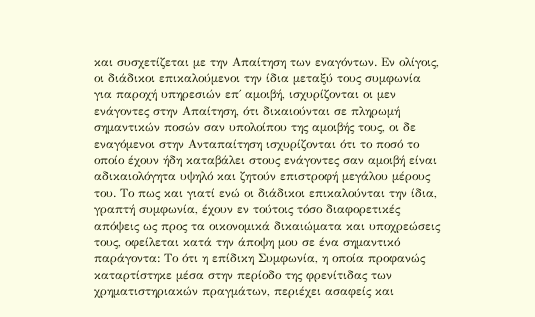και συσχετίζεται με την Απαίτηση των εναγόντων. Eν ολίγοις, οι διάδικοι επικαλούμενοι την ίδια μεταξύ τους συμφωνία για παροχή υπηρεσιών επ΄ αμοιβή, ισχυρίζονται οι μεν ενάγοντες στην Απαίτηση, ότι δικαιούνται σε πληρωμή σημαντικών ποσών σαν υπολοίπου της αμοιβής τους, οι δε εναγόμενοι στην Ανταπαίτηση ισχυρίζονται ότι το ποσό το οποίο έχουν ήδη καταβάλει στους ενάγοντες σαν αμοιβή είναι αδικαιολόγητα υψηλό και ζητούν επιστροφή μεγάλου μέρους του. Το πως και γιατί ενώ οι διάδικοι επικαλούνται την ίδια, γραπτή συμφωνία, έχουν εν τούτοις τόσο διαφορετικές απόψεις ως προς τα οικονομικά δικαιώματα και υποχρεώσεις τους, οφείλεται κατά την άποψη μου σε ένα σημαντικό παράγοντα: Το ότι η επίδικη Συμφωνία, η οποία προφανώς καταρτίστηκε μέσα στην περίοδο της φρενίτιδας των χρηματιστηριακών πραγμάτων, περιέχει ασαφείς και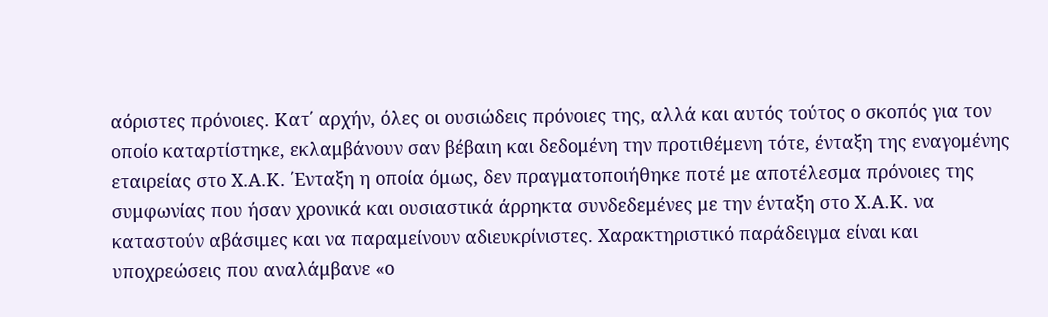αόριστες πρόνοιες. Κατ΄ αρχήν, όλες οι ουσιώδεις πρόνοιες της, αλλά και αυτός τούτος ο σκοπός για τον οποίο καταρτίστηκε, εκλαμβάνουν σαν βέβαιη και δεδομένη την προτιθέμενη τότε, ένταξη της εναγομένης εταιρείας στο Χ.Α.Κ. ΄Ενταξη η οποία όμως, δεν πραγματοποιήθηκε ποτέ με αποτέλεσμα πρόνοιες της συμφωνίας που ήσαν χρονικά και ουσιαστικά άρρηκτα συνδεδεμένες με την ένταξη στο Χ.Α.Κ. να καταστούν αβάσιμες και να παραμείνουν αδιευκρίνιστες. Χαρακτηριστικό παράδειγμα είναι και υποχρεώσεις που αναλάμβανε «ο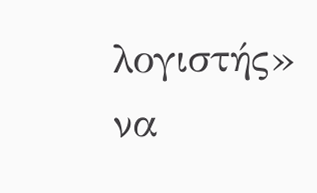λογιστής» να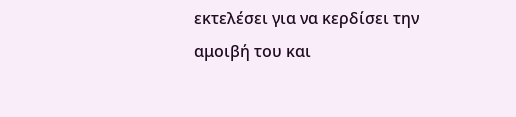εκτελέσει για να κερδίσει την αμοιβή του και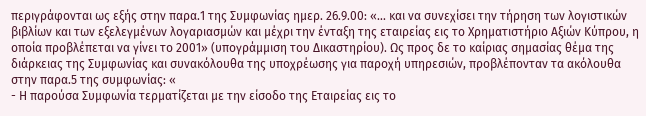περιγράφονται ως εξής στην παρα.1 της Συμφωνίας ημερ. 26.9.00: «... και να συνεχίσει την τήρηση των λογιστικών βιβλίων και των εξελεγμένων λογαριασμών και μέχρι την ένταξη της εταιρείας εις το Χρηματιστήριο Αξιών Κύπρου, η οποία προβλέπεται να γίνει το 2001» (υπογράμμιση του Δικαστηρίου). Ως προς δε το καίριας σημασίας θέμα της διάρκειας της Συμφωνίας και συνακόλουθα της υποχρέωσης για παροχή υπηρεσιών, προβλέπονταν τα ακόλουθα στην παρα.5 της συμφωνίας: «
- Η παρούσα Συμφωνία τερματίζεται με την είσοδο της Εταιρείας εις το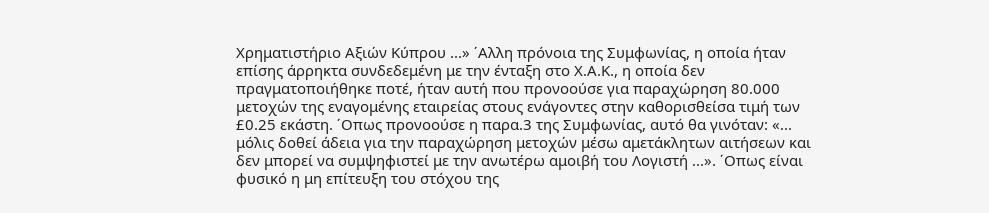Χρηματιστήριο Αξιών Κύπρου ...» ΄Αλλη πρόνοια της Συμφωνίας, η οποία ήταν επίσης άρρηκτα συνδεδεμένη με την ένταξη στο Χ.Α.Κ., η οποία δεν πραγματοποιήθηκε ποτέ, ήταν αυτή που προνοούσε για παραχώρηση 80.000 μετοχών της εναγομένης εταιρείας στους ενάγοντες στην καθορισθείσα τιμή των £0.25 εκάστη. ΄Οπως προνοούσε η παρα.3 της Συμφωνίας, αυτό θα γινόταν: «... μόλις δοθεί άδεια για την παραχώρηση μετοχών μέσω αμετάκλητων αιτήσεων και δεν μπορεί να συμψηφιστεί με την ανωτέρω αμοιβή του Λογιστή ...». ΄Οπως είναι φυσικό η μη επίτευξη του στόχου της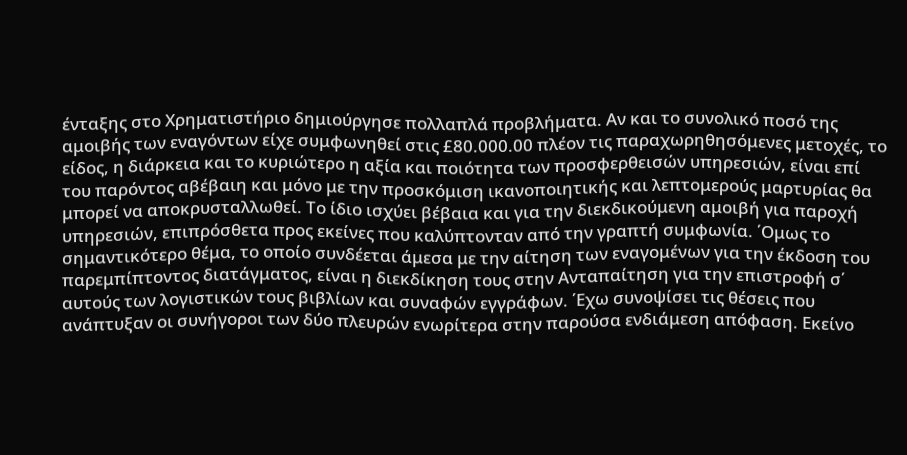ένταξης στο Χρηματιστήριο δημιούργησε πολλαπλά προβλήματα. Αν και το συνολικό ποσό της αμοιβής των εναγόντων είχε συμφωνηθεί στις £80.000.00 πλέον τις παραχωρηθησόμενες μετοχές, το είδος, η διάρκεια και το κυριώτερο η αξία και ποιότητα των προσφερθεισών υπηρεσιών, είναι επί του παρόντος αβέβαιη και μόνο με την προσκόμιση ικανοποιητικής και λεπτομερούς μαρτυρίας θα μπορεί να αποκρυσταλλωθεί. Το ίδιο ισχύει βέβαια και για την διεκδικούμενη αμοιβή για παροχή υπηρεσιών, επιπρόσθετα προς εκείνες που καλύπτονταν από την γραπτή συμφωνία. ΄Ομως το σημαντικότερο θέμα, το οποίο συνδέεται άμεσα με την αίτηση των εναγομένων για την έκδοση του παρεμπίπτοντος διατάγματος, είναι η διεκδίκηση τους στην Ανταπαίτηση για την επιστροφή σ΄ αυτούς των λογιστικών τους βιβλίων και συναφών εγγράφων. ΄Εχω συνοψίσει τις θέσεις που ανάπτυξαν οι συνήγοροι των δύο πλευρών ενωρίτερα στην παρούσα ενδιάμεση απόφαση. Εκείνο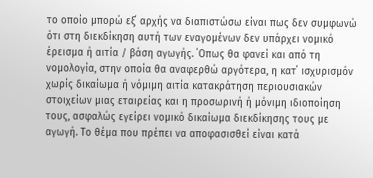το οποίο μπορώ εξ΄ αρχής να διαπιστώσω είναι πως δεν συμφωνώ ότι στη διεκδίκηση αυτή των εναγομένων δεν υπάρχει νομικό έρεισμα ή αιτία / βάση αγωγής. ΄Οπως θα φανεί και από τη νομολογία, στην οποία θα αναφερθώ αργότερα, η κατ΄ ισχυρισμόν χωρίς δικαίωμα ή νόμιμη αιτία κατακράτηση περιουσιακών στοιχείων μιας εταιρείας και η προσωρινή ή μόνιμη ιδιοποίηση τους, ασφαλώς εγείρει νομικό δικαίωμα διεκδίκησης τους με αγωγή. Το θέμα που πρέπει να αποφασισθεί είναι κατά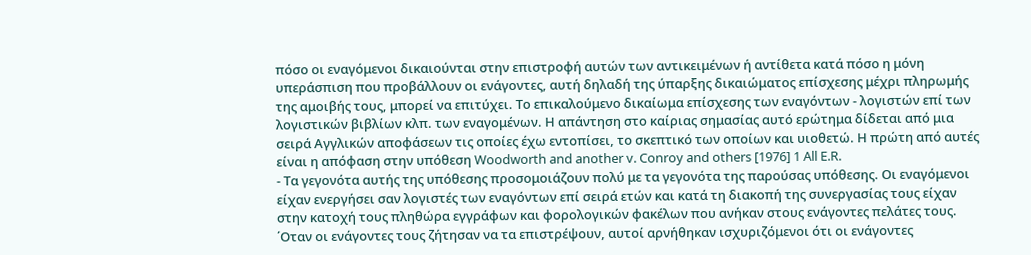πόσο οι εναγόμενοι δικαιούνται στην επιστροφή αυτών των αντικειμένων ή αντίθετα κατά πόσο η μόνη υπεράσπιση που προβάλλουν οι ενάγοντες, αυτή δηλαδή της ύπαρξης δικαιώματος επίσχεσης μέχρι πληρωμής της αμοιβής τους, μπορεί να επιτύχει. Το επικαλούμενο δικαίωμα επίσχεσης των εναγόντων - λογιστών επί των λογιστικών βιβλίων κλπ. των εναγομένων. Η απάντηση στο καίριας σημασίας αυτό ερώτημα δίδεται από μια σειρά Αγγλικών αποφάσεων τις οποίες έχω εντοπίσει, το σκεπτικό των οποίων και υιοθετώ. Η πρώτη από αυτές είναι η απόφαση στην υπόθεση Woodworth and another v. Conroy and others [1976] 1 All E.R.
- Τα γεγονότα αυτής της υπόθεσης προσομοιάζουν πολύ με τα γεγονότα της παρούσας υπόθεσης. Οι εναγόμενοι είχαν ενεργήσει σαν λογιστές των εναγόντων επί σειρά ετών και κατά τη διακοπή της συνεργασίας τους είχαν στην κατοχή τους πληθώρα εγγράφων και φορολογικών φακέλων που ανήκαν στους ενάγοντες πελάτες τους. ΄Οταν οι ενάγοντες τους ζήτησαν να τα επιστρέψουν, αυτοί αρνήθηκαν ισχυριζόμενοι ότι οι ενάγοντες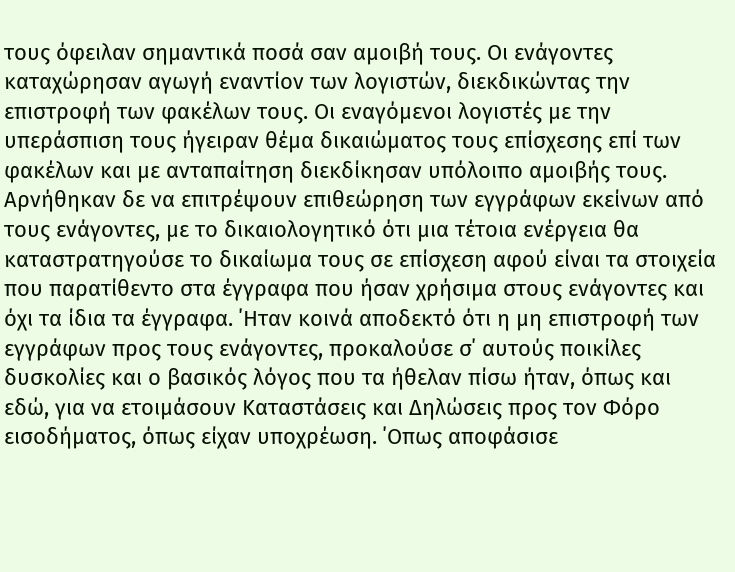τους όφειλαν σημαντικά ποσά σαν αμοιβή τους. Οι ενάγοντες καταχώρησαν αγωγή εναντίον των λογιστών, διεκδικώντας την επιστροφή των φακέλων τους. Οι εναγόμενοι λογιστές με την υπεράσπιση τους ήγειραν θέμα δικαιώματος τους επίσχεσης επί των φακέλων και με ανταπαίτηση διεκδίκησαν υπόλοιπο αμοιβής τους. Αρνήθηκαν δε να επιτρέψουν επιθεώρηση των εγγράφων εκείνων από τους ενάγοντες, με το δικαιολογητικό ότι μια τέτοια ενέργεια θα καταστρατηγούσε το δικαίωμα τους σε επίσχεση αφού είναι τα στοιχεία που παρατίθεντο στα έγγραφα που ήσαν χρήσιμα στους ενάγοντες και όχι τα ίδια τα έγγραφα. ΄Ηταν κοινά αποδεκτό ότι η μη επιστροφή των εγγράφων προς τους ενάγοντες, προκαλούσε σ΄ αυτούς ποικίλες δυσκολίες και ο βασικός λόγος που τα ήθελαν πίσω ήταν, όπως και εδώ, για να ετοιμάσουν Καταστάσεις και Δηλώσεις προς τον Φόρο εισοδήματος, όπως είχαν υποχρέωση. ΄Οπως αποφάσισε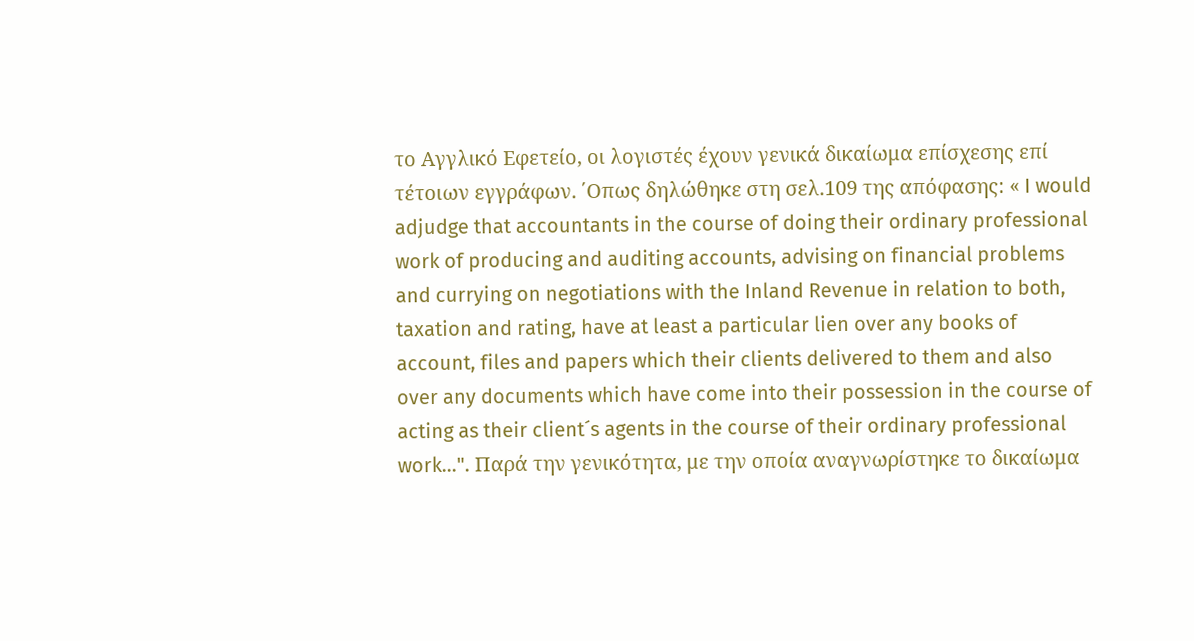το Αγγλικό Εφετείο, οι λογιστές έχουν γενικά δικαίωμα επίσχεσης επί τέτοιων εγγράφων. ΄Οπως δηλώθηκε στη σελ.109 της απόφασης: « I would adjudge that accountants in the course of doing their ordinary professional work of producing and auditing accounts, advising on financial problems and currying on negotiations with the Inland Revenue in relation to both, taxation and rating, have at least a particular lien over any books of account, files and papers which their clients delivered to them and also over any documents which have come into their possession in the course of acting as their client´s agents in the course of their ordinary professional work...". Παρά την γενικότητα, με την οποία αναγνωρίστηκε το δικαίωμα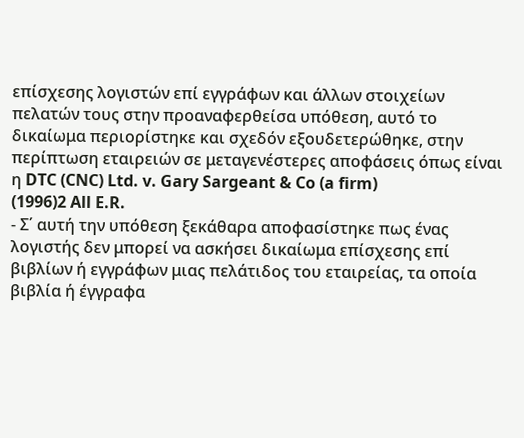επίσχεσης λογιστών επί εγγράφων και άλλων στοιχείων πελατών τους στην προαναφερθείσα υπόθεση, αυτό το δικαίωμα περιορίστηκε και σχεδόν εξουδετερώθηκε, στην περίπτωση εταιρειών σε μεταγενέστερες αποφάσεις όπως είναι η DTC (CNC) Ltd. v. Gary Sargeant & Co (a firm)
(1996)2 All E.R.
- Σ΄ αυτή την υπόθεση ξεκάθαρα αποφασίστηκε πως ένας λογιστής δεν μπορεί να ασκήσει δικαίωμα επίσχεσης επί βιβλίων ή εγγράφων μιας πελάτιδος του εταιρείας, τα οποία βιβλία ή έγγραφα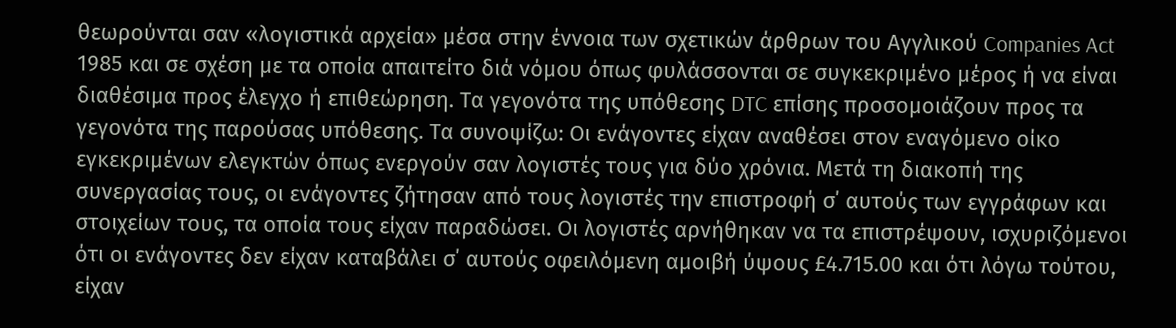θεωρούνται σαν «λογιστικά αρχεία» μέσα στην έννοια των σχετικών άρθρων του Αγγλικού Companies Act 1985 και σε σχέση με τα οποία απαιτείτο διά νόμου όπως φυλάσσονται σε συγκεκριμένο μέρος ή να είναι διαθέσιμα προς έλεγχο ή επιθεώρηση. Τα γεγονότα της υπόθεσης DTC επίσης προσομοιάζουν προς τα γεγονότα της παρούσας υπόθεσης. Τα συνοψίζω: Οι ενάγοντες είχαν αναθέσει στον εναγόμενο οίκο εγκεκριμένων ελεγκτών όπως ενεργούν σαν λογιστές τους για δύο χρόνια. Μετά τη διακοπή της συνεργασίας τους, οι ενάγοντες ζήτησαν από τους λογιστές την επιστροφή σ΄ αυτούς των εγγράφων και στοιχείων τους, τα οποία τους είχαν παραδώσει. Οι λογιστές αρνήθηκαν να τα επιστρέψουν, ισχυριζόμενοι ότι οι ενάγοντες δεν είχαν καταβάλει σ΄ αυτούς οφειλόμενη αμοιβή ύψους £4.715.00 και ότι λόγω τούτου, είχαν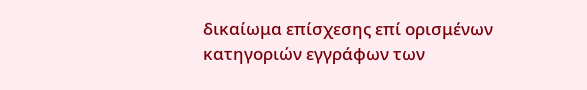δικαίωμα επίσχεσης επί ορισμένων κατηγοριών εγγράφων των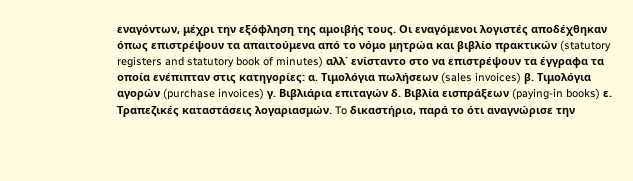εναγόντων, μέχρι την εξόφληση της αμοιβής τους. Οι εναγόμενοι λογιστές αποδέχθηκαν όπως επιστρέψουν τα απαιτούμενα από το νόμο μητρώα και βιβλίο πρακτικών (statutory registers and statutory book of minutes) αλλ΄ ενίσταντο στο να επιστρέψουν τα έγγραφα τα οποία ενέπιπταν στις κατηγορίες: α. Τιμολόγια πωλήσεων (sales invoices) β. Τιμολόγια αγορών (purchase invoices) γ. Βιβλιάρια επιταγών δ. Βιβλία εισπράξεων (paying-in books) ε. Τραπεζικές καταστάσεις λογαριασμών. To δικαστήριο, παρά το ότι αναγνώρισε την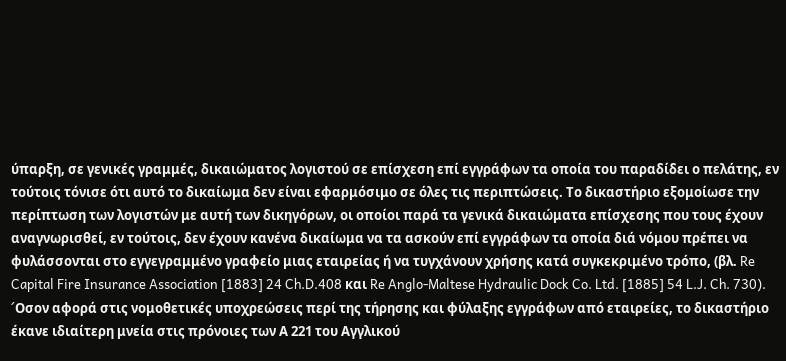ύπαρξη, σε γενικές γραμμές, δικαιώματος λογιστού σε επίσχεση επί εγγράφων τα οποία του παραδίδει ο πελάτης, εν τούτοις τόνισε ότι αυτό το δικαίωμα δεν είναι εφαρμόσιμο σε όλες τις περιπτώσεις. Το δικαστήριο εξομοίωσε την περίπτωση των λογιστών με αυτή των δικηγόρων, οι οποίοι παρά τα γενικά δικαιώματα επίσχεσης που τους έχουν αναγνωρισθεί, εν τούτοις, δεν έχουν κανένα δικαίωμα να τα ασκούν επί εγγράφων τα οποία διά νόμου πρέπει να φυλάσσονται στο εγγεγραμμένο γραφείο μιας εταιρείας ή να τυγχάνουν χρήσης κατά συγκεκριμένο τρόπο, (βλ. Re Capital Fire Insurance Association [1883] 24 Ch.D.408 και Re Anglo-Maltese Hydraulic Dock Co. Ltd. [1885] 54 L.J. Ch. 730). ´Oσον αφορά στις νομοθετικές υποχρεώσεις περί της τήρησης και φύλαξης εγγράφων από εταιρείες, το δικαστήριο έκανε ιδιαίτερη μνεία στις πρόνοιες των Α 221 του Αγγλικού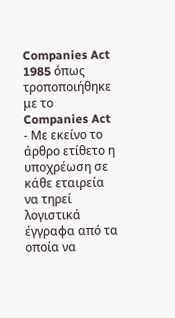Companies Act 1985 óπως τροποποιήθηκε με το Companies Act
- Με εκείνο το άρθρο ετίθετο η υποχρέωση σε κάθε εταιρεία να τηρεί λογιστικά έγγραφα από τα οποία να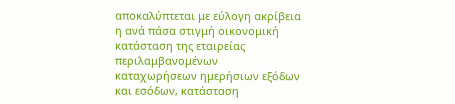αποκαλύπτεται με εύλογη ακρίβεια η ανά πάσα στιγμή οικονομική κατάσταση της εταιρείας περιλαμβανομένων καταχωρήσεων ημερήσιων εξόδων και εσόδων, κατάσταση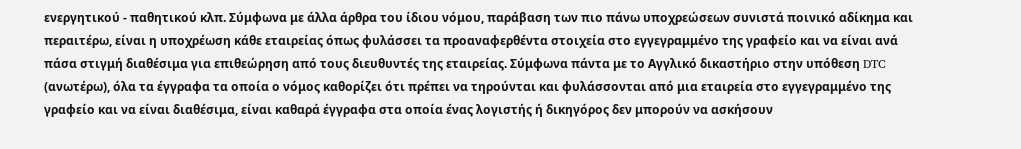ενεργητικού - παθητικού κλπ. Σύμφωνα με άλλα άρθρα του ίδιου νόμου, παράβαση των πιο πάνω υποχρεώσεων συνιστά ποινικό αδίκημα και περαιτέρω, είναι η υποχρέωση κάθε εταιρείας όπως φυλάσσει τα προαναφερθέντα στοιχεία στο εγγεγραμμένο της γραφείο και να είναι ανά πάσα στιγμή διαθέσιμα για επιθεώρηση από τους διευθυντές της εταιρείας. Σύμφωνα πάντα με το Αγγλικό δικαστήριο στην υπόθεση DTC (ανωτέρω), όλα τα έγγραφα τα οποία ο νόμος καθορίζει ότι πρέπει να τηρούνται και φυλάσσονται από μια εταιρεία στο εγγεγραμμένο της γραφείο και να είναι διαθέσιμα, είναι καθαρά έγγραφα στα οποία ένας λογιστής ή δικηγόρος δεν μπορούν να ασκήσουν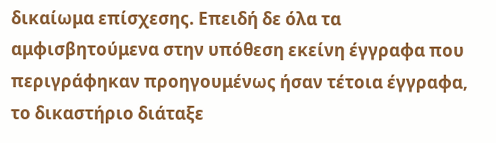δικαίωμα επίσχεσης. Επειδή δε όλα τα αμφισβητούμενα στην υπόθεση εκείνη έγγραφα που περιγράφηκαν προηγουμένως ήσαν τέτοια έγγραφα, το δικαστήριο διάταξε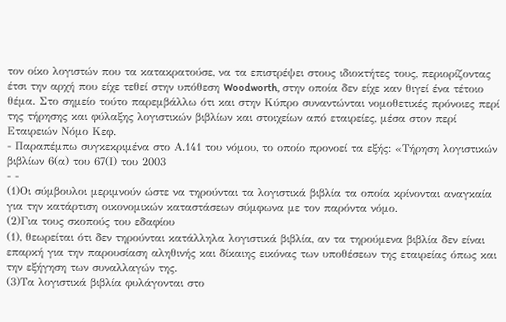τον οίκο λογιστών που τα κατακρατούσε, να τα επιστρέψει στους ιδιοκτήτες τους, περιορίζοντας έτσι την αρχή που είχε τεθεί στην υπόθεση Woodworth, στην οποία δεν είχε καν θιγεί ένα τέτοιο θέμα. Στο σημείο τούτο παρεμβάλλω ότι και στην Κύπρο συναντώνται νομοθετικές πρόνοιες περί της τήρησης και φύλαξης λογιστικών βιβλίων και στοιχείων από εταιρείες, μέσα στον περί Εταιρειών Νόμο Κεφ.
- Παραπέμπω συγκεκριμένα στο Α.141 του νόμου, το οποίο προνοεί τα εξής: «Τήρηση λογιστικών βιβλίων 6(α) του 67(Ι) του 2003
- -
(1)Οι σύμβουλοι μεριμνούν ώστε να τηρούνται τα λογιστικά βιβλία τα οποία κρίνονται αναγκαία για την κατάρτιση οικονομικών καταστάσεων σύμφωνα με τον παρόντα νόμο.
(2)Για τους σκοπούς του εδαφίου
(1), θεωρείται ότι δεν τηρούνται κατάλληλα λογιστικά βιβλία, αν τα τηρούμενα βιβλία δεν είναι επαρκή για την παρουσίαση αληθινής και δίκαιης εικόνας των υποθέσεων της εταιρείας όπως και την εξήγηση των συναλλαγών της.
(3)Τα λογιστικά βιβλία φυλάγονται στο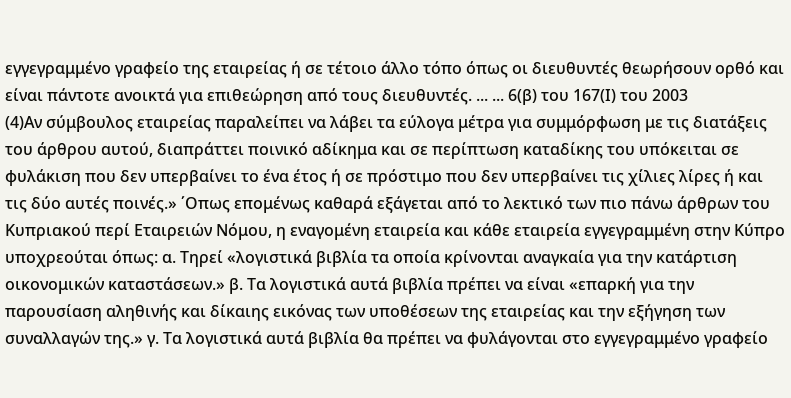εγγεγραμμένο γραφείο της εταιρείας ή σε τέτοιο άλλο τόπο όπως οι διευθυντές θεωρήσουν ορθό και είναι πάντοτε ανοικτά για επιθεώρηση από τους διευθυντές. ... ... 6(β) του 167(Ι) του 2003
(4)Αν σύμβουλος εταιρείας παραλείπει να λάβει τα εύλογα μέτρα για συμμόρφωση με τις διατάξεις του άρθρου αυτού, διαπράττει ποινικό αδίκημα και σε περίπτωση καταδίκης του υπόκειται σε φυλάκιση που δεν υπερβαίνει το ένα έτος ή σε πρόστιμο που δεν υπερβαίνει τις χίλιες λίρες ή και τις δύο αυτές ποινές.» ΄Οπως επομένως καθαρά εξάγεται από το λεκτικό των πιο πάνω άρθρων του Κυπριακού περί Εταιρειών Νόμου, η εναγομένη εταιρεία και κάθε εταιρεία εγγεγραμμένη στην Κύπρο υποχρεούται όπως: α. Τηρεί «λογιστικά βιβλία τα οποία κρίνονται αναγκαία για την κατάρτιση οικονομικών καταστάσεων.» β. Τα λογιστικά αυτά βιβλία πρέπει να είναι «επαρκή για την παρουσίαση αληθινής και δίκαιης εικόνας των υποθέσεων της εταιρείας και την εξήγηση των συναλλαγών της.» γ. Τα λογιστικά αυτά βιβλία θα πρέπει να φυλάγονται στο εγγεγραμμένο γραφείο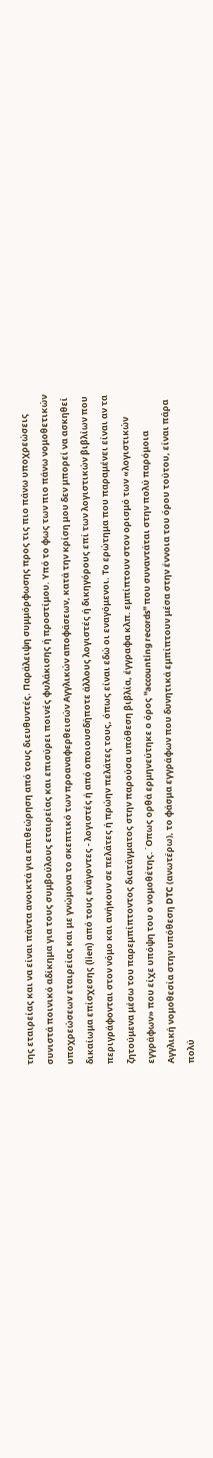της εταιρείας και να είναι πάντα ανοικτά για επιθεώρηση από τους διευθυντές. Παράλειψη συμμόρφωσης προς τις πιο πάνω υποχρεώσεις συνιστά ποινικό αδίκημα για τους συμβούλους εταιρείας και επισύρει ποινές φυλάκισης ή προστίμου. Υπό το φως των πιο πάνω νομοθετικών υποχρεώσεων εταιρείας και με γνώμονα το σκεπτικό των προαναφερθεισών Αγγλικών αποφάσεων, κατά την κρίση μου δεν μπορεί να ασκηθεί δικαίωμα επίσχεσης (lien) από τους ενάγοντες - λογιστές ή από οποιουσδήποτε άλλους λογιστές ή δικηγόρους επί των λογιστικών βιβλίων που περιγράφονται στον νόμο και ανήκουν σε πελάτες ή πρώην πελάτες τους, όπως είναι εδώ οι εναγόμενοι. Το ερώτημα που παραμένει είναι αν τα ζητούμενα μέσω του παρεμπίπτοντος διατάγματος στην παρούσα υπόθεση βιβλία, έγγραφα κλπ. εμπίπτουν στον ορισμό των «λογιστικών εγγράφων» που είχε υπόψη του ο νομοθέτης. ΄Οπως ορθά ερμηνεύτηκε ο όρος "accounting records" που συναντάται στην πολύ παρόμοια Αγγλική νομοθεσία στην υπόθεση DTC (ανωτέρω), το φάσμα εγγράφων που δυνητικά εμπίπτουν μέσα στην έννοια του όρου τούτου, είναι πάρα πολύ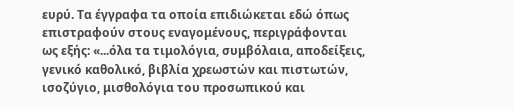ευρύ. Τα έγγραφα τα οποία επιδιώκεται εδώ όπως επιστραφούν στους εναγομένους, περιγράφονται ως εξής: «...όλα τα τιμολόγια, συμβόλαια, αποδείξεις, γενικό καθολικό, βιβλία χρεωστών και πιστωτών, ισοζύγιο, μισθολόγια του προσωπικού και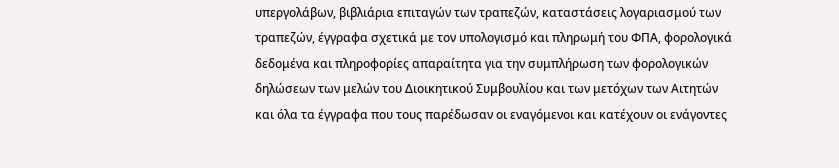υπεργολάβων, βιβλιάρια επιταγών των τραπεζών, καταστάσεις λογαριασμού των τραπεζών, έγγραφα σχετικά με τον υπολογισμό και πληρωμή του ΦΠΑ, φορολογικά δεδομένα και πληροφορίες απαραίτητα για την συμπλήρωση των φορολογικών δηλώσεων των μελών του Διοικητικού Συμβουλίου και των μετόχων των Αιτητών και όλα τα έγγραφα που τους παρέδωσαν οι εναγόμενοι και κατέχουν οι ενάγοντες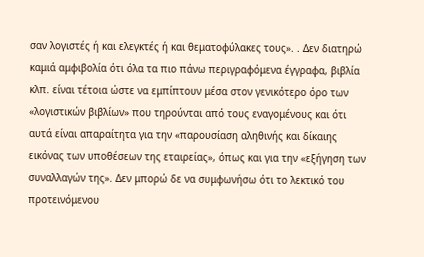σαν λογιστές ή και ελεγκτές ή και θεματοφύλακες τους». . Δεν διατηρώ καμιά αμφιβολία ότι όλα τα πιο πάνω περιγραφόμενα έγγραφα, βιβλία κλπ. είναι τέτοια ώστε να εμπίπτουν μέσα στον γενικότερο όρο των «λογιστικών βιβλίων» που τηρούνται από τους εναγομένους και ότι αυτά είναι απαραίτητα για την «παρουσίαση αληθινής και δίκαιης εικόνας των υποθέσεων της εταιρείας», όπως και για την «εξήγηση των συναλλαγών της». Δεν μπορώ δε να συμφωνήσω ότι το λεκτικό του προτεινόμενου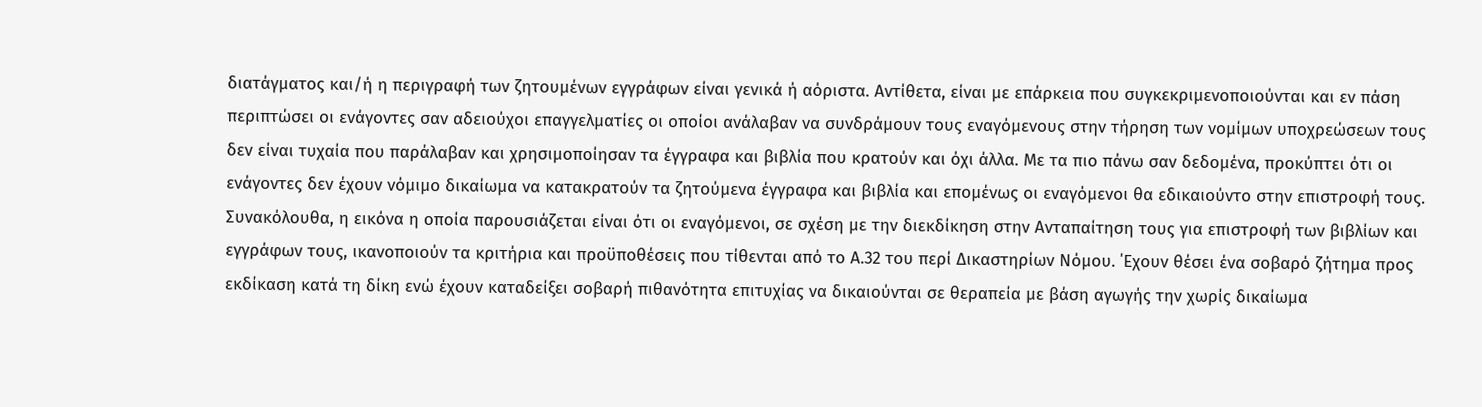διατάγματος και/ή η περιγραφή των ζητουμένων εγγράφων είναι γενικά ή αόριστα. Αντίθετα, είναι με επάρκεια που συγκεκριμενοποιούνται και εν πάση περιπτώσει οι ενάγοντες σαν αδειούχοι επαγγελματίες οι οποίοι ανάλαβαν να συνδράμουν τους εναγόμενους στην τήρηση των νομίμων υποχρεώσεων τους δεν είναι τυχαία που παράλαβαν και χρησιμοποίησαν τα έγγραφα και βιβλία που κρατούν και όχι άλλα. Με τα πιο πάνω σαν δεδομένα, προκύπτει ότι οι ενάγοντες δεν έχουν νόμιμο δικαίωμα να κατακρατούν τα ζητούμενα έγγραφα και βιβλία και επομένως οι εναγόμενοι θα εδικαιούντο στην επιστροφή τους. Συνακόλουθα, η εικόνα η οποία παρουσιάζεται είναι ότι οι εναγόμενοι, σε σχέση με την διεκδίκηση στην Ανταπαίτηση τους για επιστροφή των βιβλίων και εγγράφων τους, ικανοποιούν τα κριτήρια και προϋποθέσεις που τίθενται από το Α.32 του περί Δικαστηρίων Νόμου. ΄Εχουν θέσει ένα σοβαρό ζήτημα προς εκδίκαση κατά τη δίκη ενώ έχουν καταδείξει σοβαρή πιθανότητα επιτυχίας να δικαιούνται σε θεραπεία με βάση αγωγής την χωρίς δικαίωμα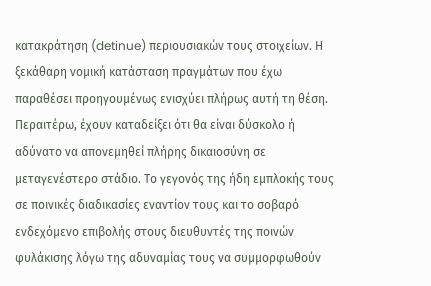κατακράτηση (detinue) περιουσιακών τους στοιχείων. Η ξεκάθαρη νομική κατάσταση πραγμάτων που έχω παραθέσει προηγουμένως ενισχύει πλήρως αυτή τη θέση. Περαιτέρω, έχουν καταδείξει ότι θα είναι δύσκολο ή αδύνατο να απονεμηθεί πλήρης δικαιοσύνη σε μεταγενέστερο στάδιο. Το γεγονός της ήδη εμπλοκής τους σε ποινικές διαδικασίες εναντίον τους και το σοβαρό ενδεχόμενο επιβολής στους διευθυντές της ποινών φυλάκισης λόγω της αδυναμίας τους να συμμορφωθούν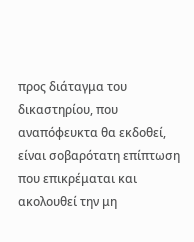προς διάταγμα του δικαστηρίου, που αναπόφευκτα θα εκδοθεί, είναι σοβαρότατη επίπτωση που επικρέμαται και ακολουθεί την μη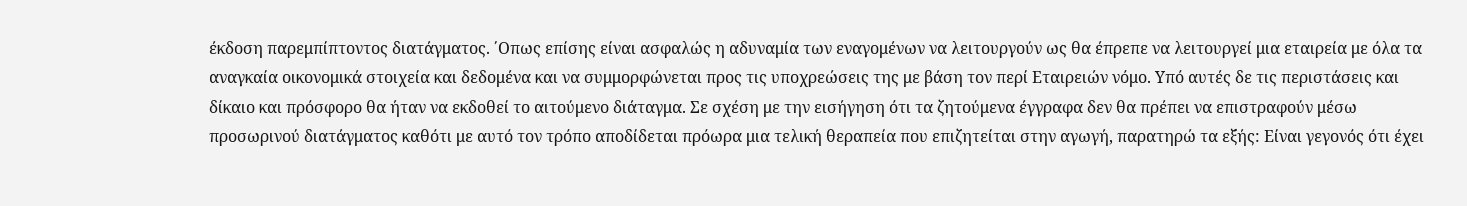έκδοση παρεμπίπτοντος διατάγματος. ΄Οπως επίσης είναι ασφαλώς η αδυναμία των εναγομένων να λειτουργούν ως θα έπρεπε να λειτουργεί μια εταιρεία με όλα τα αναγκαία οικονομικά στοιχεία και δεδομένα και να συμμορφώνεται προς τις υποχρεώσεις της με βάση τον περί Εταιρειών νόμο. Υπό αυτές δε τις περιστάσεις και δίκαιο και πρόσφορο θα ήταν να εκδοθεί το αιτούμενο διάταγμα. Σε σχέση με την εισήγηση ότι τα ζητούμενα έγγραφα δεν θα πρέπει να επιστραφούν μέσω προσωρινού διατάγματος καθότι με αυτό τον τρόπο αποδίδεται πρόωρα μια τελική θεραπεία που επιζητείται στην αγωγή, παρατηρώ τα εξής: Είναι γεγονός ότι έχει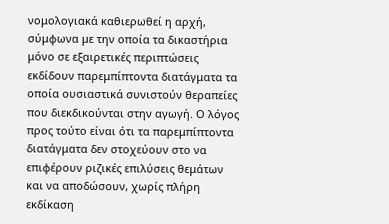νομολογιακά καθιερωθεί η αρχή, σύμφωνα με την οποία τα δικαστήρια μόνο σε εξαιρετικές περιπτώσεις εκδίδουν παρεμπίπτοντα διατάγματα τα οποία ουσιαστικά συνιστούν θεραπείες που διεκδικούνται στην αγωγή. Ο λόγος προς τούτο είναι ότι τα παρεμπίπτοντα διατάγματα δεν στοχεύουν στο να επιφέρουν ριζικές επιλύσεις θεμάτων και να αποδώσουν, χωρίς πλήρη εκδίκαση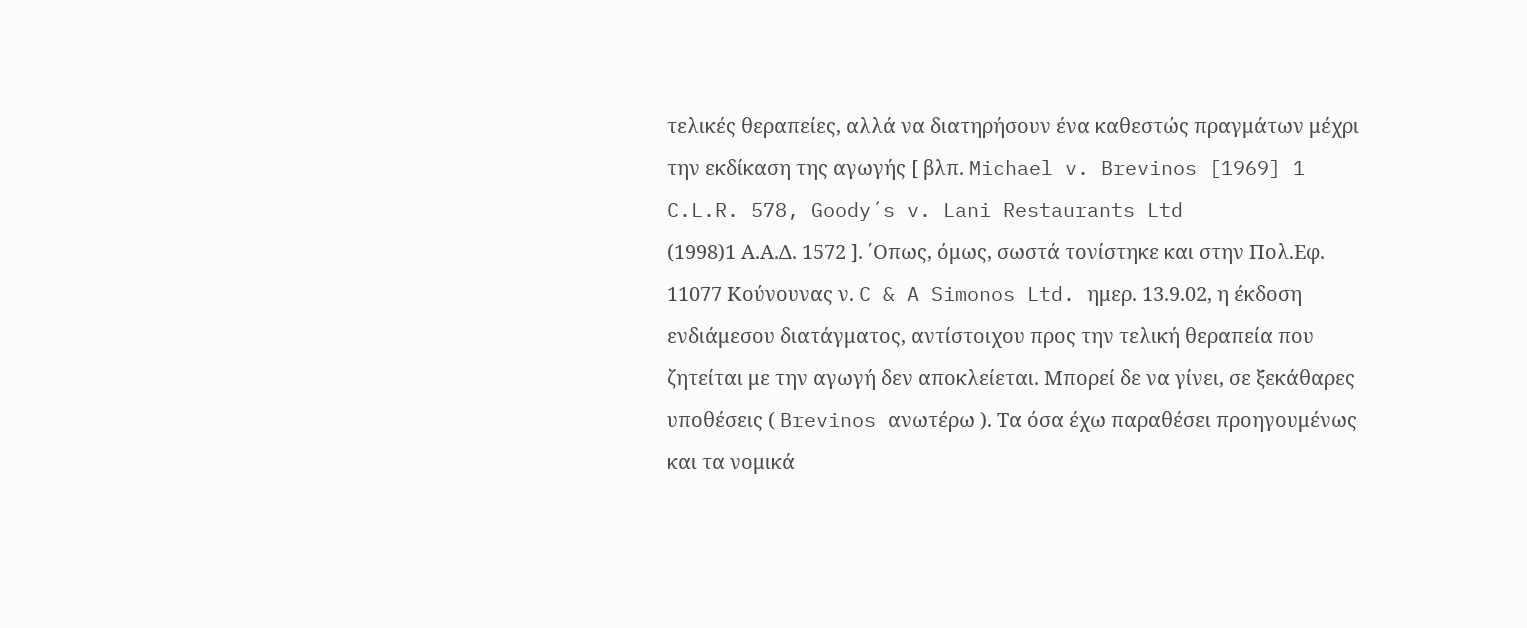τελικές θεραπείες, αλλά να διατηρήσουν ένα καθεστώς πραγμάτων μέχρι την εκδίκαση της αγωγής [ βλπ. Michael v. Brevinos [1969] 1 C.L.R. 578, Goody´s v. Lani Restaurants Ltd
(1998)1 Α.Α.Δ. 1572 ]. ΄Οπως, όμως, σωστά τονίστηκε και στην Πολ.Εφ. 11077 Κούνουνας ν. C & A Simonos Ltd. ημερ. 13.9.02, η έκδοση ενδιάμεσου διατάγματος, αντίστοιχου προς την τελική θεραπεία που ζητείται με την αγωγή δεν αποκλείεται. Μπορεί δε να γίνει, σε ξεκάθαρες υποθέσεις ( Brevinos ανωτέρω ). Tα όσα έχω παραθέσει προηγουμένως και τα νομικά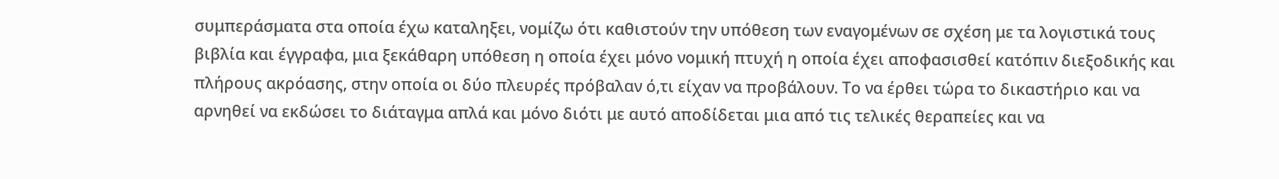συμπεράσματα στα οποία έχω καταληξει, νομίζω ότι καθιστούν την υπόθεση των εναγομένων σε σχέση με τα λογιστικά τους βιβλία και έγγραφα, μια ξεκάθαρη υπόθεση η οποία έχει μόνο νομική πτυχή η οποία έχει αποφασισθεί κατόπιν διεξοδικής και πλήρους ακρόασης, στην οποία οι δύο πλευρές πρόβαλαν ό,τι είχαν να προβάλουν. Το να έρθει τώρα το δικαστήριο και να αρνηθεί να εκδώσει το διάταγμα απλά και μόνο διότι με αυτό αποδίδεται μια από τις τελικές θεραπείες και να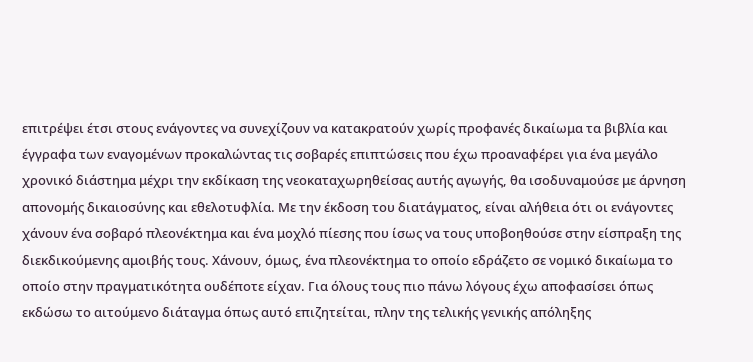επιτρέψει έτσι στους ενάγοντες να συνεχίζουν να κατακρατούν χωρίς προφανές δικαίωμα τα βιβλία και έγγραφα των εναγομένων προκαλώντας τις σοβαρές επιπτώσεις που έχω προαναφέρει για ένα μεγάλο χρονικό διάστημα μέχρι την εκδίκαση της νεοκαταχωρηθείσας αυτής αγωγής, θα ισοδυναμούσε με άρνηση απονομής δικαιοσύνης και εθελοτυφλία. Με την έκδοση του διατάγματος, είναι αλήθεια ότι οι ενάγοντες χάνουν ένα σοβαρό πλεονέκτημα και ένα μοχλό πίεσης που ίσως να τους υποβοηθούσε στην είσπραξη της διεκδικούμενης αμοιβής τους. Χάνουν, όμως, ένα πλεονέκτημα το οποίο εδράζετο σε νομικό δικαίωμα το οποίο στην πραγματικότητα ουδέποτε είχαν. Για όλους τους πιο πάνω λόγους έχω αποφασίσει όπως εκδώσω το αιτούμενο διάταγμα όπως αυτό επιζητείται, πλην της τελικής γενικής απόληξης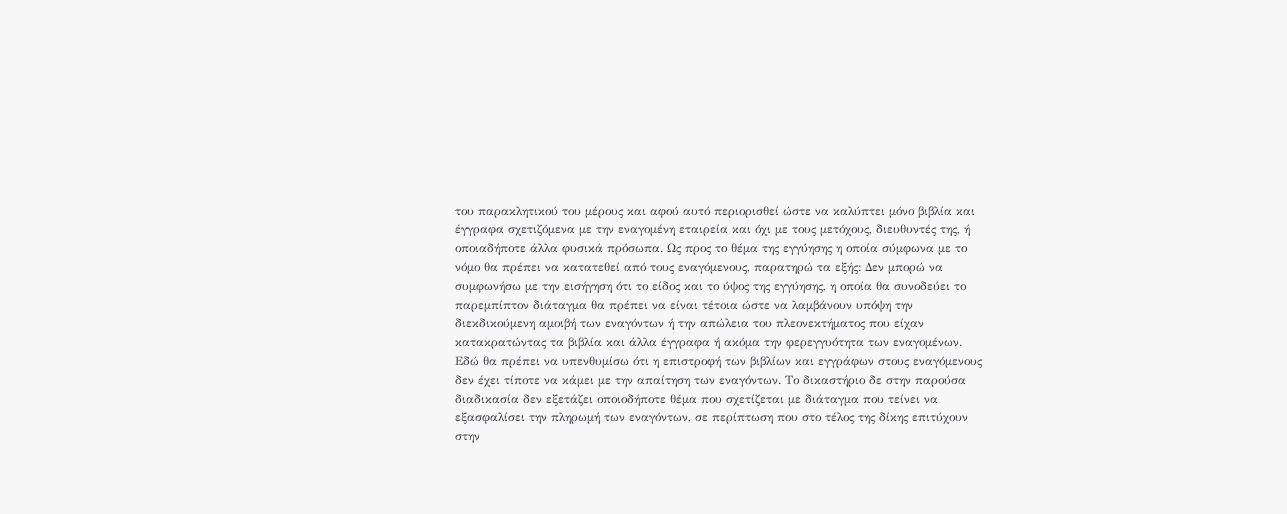του παρακλητικού του μέρους και αφού αυτό περιορισθεί ώστε να καλύπτει μόνο βιβλία και έγγραφα σχετιζόμενα με την εναγομένη εταιρεία και όχι με τους μετόχους, διευθυντές της, ή οποιαδήποτε άλλα φυσικά πρόσωπα. Ως προς το θέμα της εγγύησης η οποία σύμφωνα με το νόμο θα πρέπει να κατατεθεί από τους εναγόμενους, παρατηρώ τα εξής: Δεν μπορώ να συμφωνήσω με την εισήγηση ότι το είδος και το ύψος της εγγύησης, η οποία θα συνοδεύει το παρεμπίπτον διάταγμα θα πρέπει να είναι τέτοια ώστε να λαμβάνουν υπόψη την διεκδικούμενη αμοιβή των εναγόντων ή την απώλεια του πλεονεκτήματος που είχαν κατακρατώντας τα βιβλία και άλλα έγγραφα ή ακόμα την φερεγγυότητα των εναγομένων. Εδώ θα πρέπει να υπενθυμίσω ότι η επιστροφή των βιβλίων και εγγράφων στους εναγόμενους δεν έχει τίποτε να κάμει με την απαίτηση των εναγόντων. Το δικαστήριο δε στην παρούσα διαδικασία δεν εξετάζει οποιοδήποτε θέμα που σχετίζεται με διάταγμα που τείνει να εξασφαλίσει την πληρωμή των εναγόντων, σε περίπτωση που στο τέλος της δίκης επιτύχουν στην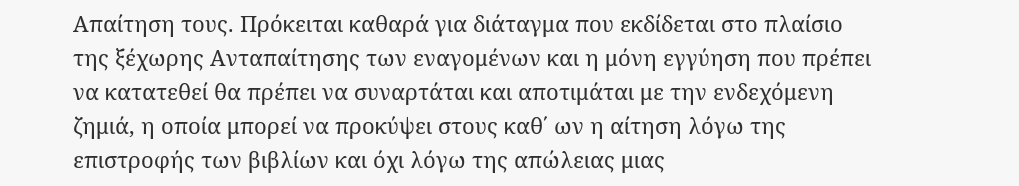Απαίτηση τους. Πρόκειται καθαρά για διάταγμα που εκδίδεται στο πλαίσιο της ξέχωρης Ανταπαίτησης των εναγομένων και η μόνη εγγύηση που πρέπει να κατατεθεί θα πρέπει να συναρτάται και αποτιμάται με την ενδεχόμενη ζημιά, η οποία μπορεί να προκύψει στους καθ΄ ων η αίτηση λόγω της επιστροφής των βιβλίων και όχι λόγω της απώλειας μιας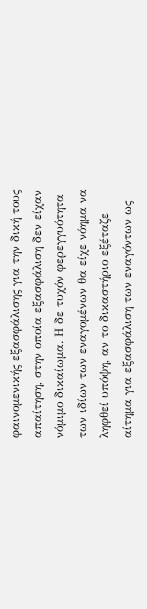φαινομενικής εξασφάλισης για την δική τους απαίτηση, στην οποία εξασφάλιση δεν είχαν νόμιμο δικαίωμα. Η δε τυχόν φερεγγυότητα των ιδίων των εναγομένων θα είχε νόημα να ληφθεί υπόψη, αν το δικαστήριο εξέταζε αίτημα για εξασφάλιση των εναγόντων ως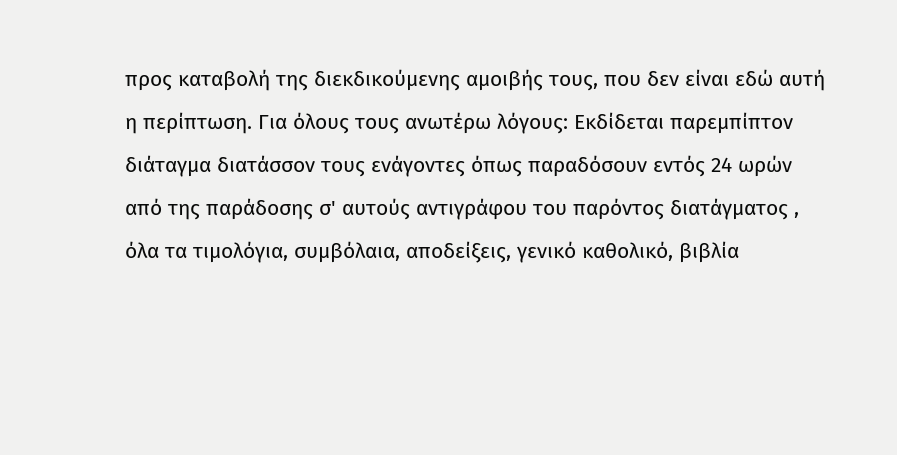προς καταβολή της διεκδικούμενης αμοιβής τους, που δεν είναι εδώ αυτή η περίπτωση. Για όλους τους ανωτέρω λόγους: Εκδίδεται παρεμπίπτον διάταγμα διατάσσον τους ενάγοντες όπως παραδόσουν εντός 24 ωρών από της παράδοσης σ' αυτούς αντιγράφου του παρόντος διατάγματος , όλα τα τιμολόγια, συμβόλαια, αποδείξεις, γενικό καθολικό, βιβλία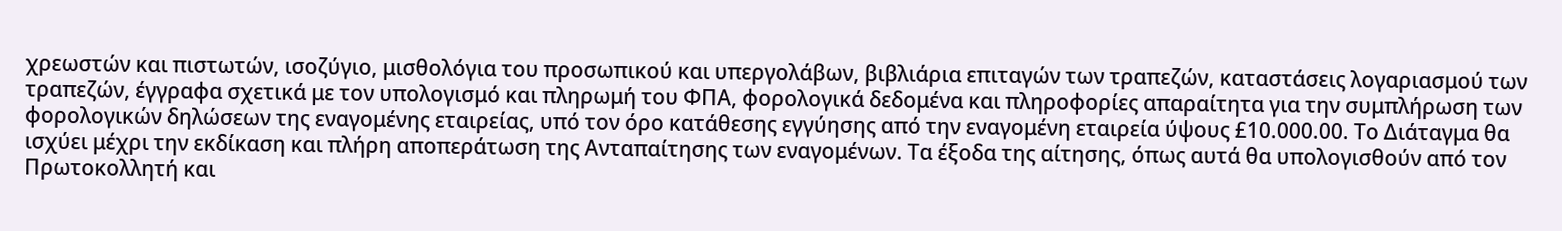χρεωστών και πιστωτών, ισοζύγιο, μισθολόγια του προσωπικού και υπεργολάβων, βιβλιάρια επιταγών των τραπεζών, καταστάσεις λογαριασμού των τραπεζών, έγγραφα σχετικά με τον υπολογισμό και πληρωμή του ΦΠΑ, φορολογικά δεδομένα και πληροφορίες απαραίτητα για την συμπλήρωση των φορολογικών δηλώσεων της εναγομένης εταιρείας, υπό τον όρο κατάθεσης εγγύησης από την εναγομένη εταιρεία ύψους £10.000.00. Το Διάταγμα θα ισχύει μέχρι την εκδίκαση και πλήρη αποπεράτωση της Ανταπαίτησης των εναγομένων. Τα έξοδα της αίτησης, όπως αυτά θα υπολογισθούν από τον Πρωτοκολλητή και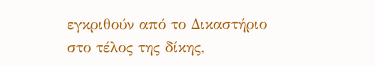εγκριθούν από το Δικαστήριο στο τέλος της δίκης,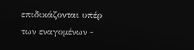επιδικάζονται υπέρ των εναγομένων -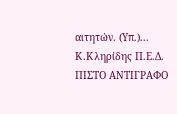αιτητών. (Υπ.)... Κ.Κληρίδης Π.Ε.Δ. ΠΙΣΤΟ ΑΝΤΙΓΡΑΦΟ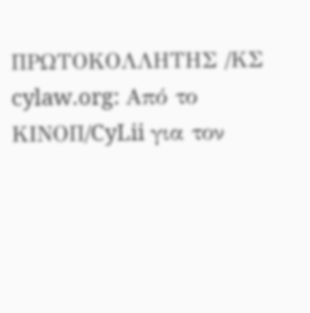ΠΡΩΤΟΚΟΛΛΗΤΗΣ /ΚΣ cylaw.org: Από το ΚΙΝOΠ/CyLii για τον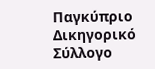Παγκύπριο Δικηγορικό Σύλλογο